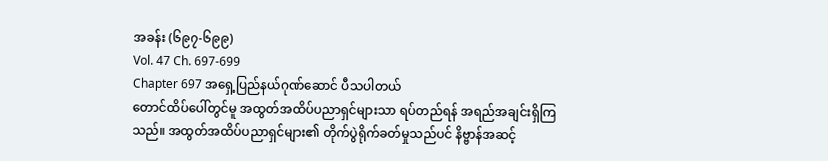အခန်း (၆၉၇-၆၉၉)
Vol. 47 Ch. 697-699
Chapter 697 အရှေ့ပြည်နယ်ဂုဏ်ဆောင် ပီသပါတယ်
တောင်ထိပ်ပေါ်တွင်မူ အထွတ်အထိပ်ပညာရှင်များသာ ရပ်တည်ရန် အရည်အချင်းရှိကြသည်။ အထွတ်အထိပ်ပညာရှင်များ၏ တိုက်ပွဲရိုက်ခတ်မှုသည်ပင် နိဗ္ဗာန်အဆင့်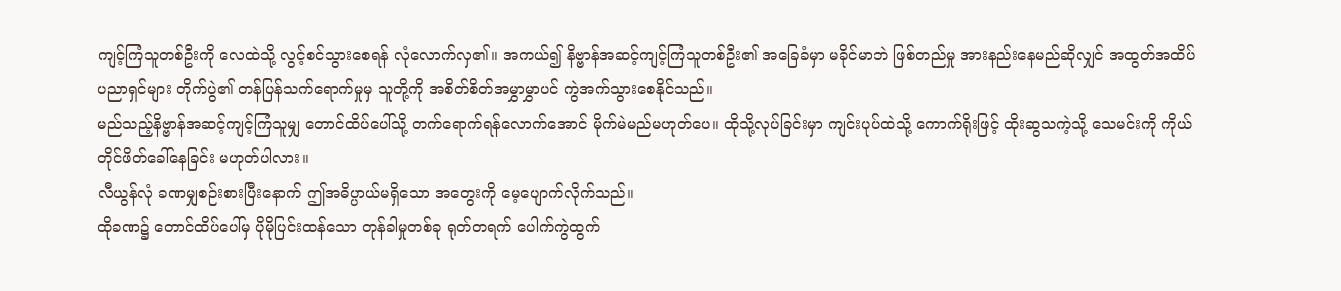ကျင့်ကြံသူတစ်ဦးကို လေထဲသို့ လွင့်စင်သွားစေရန် လုံလောက်လှ၏။ အကယ်၍ နိဗ္ဗာန်အဆင့်ကျင့်ကြံသူတစ်ဦး၏ အခြေခံမှာ မခိုင်မာဘဲ ဖြစ်တည်မှု အားနည်းနေမည်ဆိုလျှင် အထွတ်အထိပ်ပညာရှင်များ တိုက်ပွဲ၏ တန်ပြန်သက်ရောက်မှုမှ သူတို့ကို အစိတ်စိတ်အမွှာမွှာပင် ကွဲအက်သွားစေနိုင်သည်။
မည်သည့်နိဗ္ဗာန်အဆင့်ကျင့်ကြံသူမျှ တောင်ထိပ်ပေါ်သို့ တက်ရောက်ရန်လောက်အောင် မိုက်မဲမည်မဟုတ်ပေ။ ထိုသို့လုပ်ခြင်းမှာ ကျင်းပုပ်ထဲသို့ ကောက်ရိုးဖြင့် ထိုးဆွသကဲ့သို့ သေမင်းကို ကိုယ်တိုင်ဖိတ်ခေါ်နေခြင်း မဟုတ်ပါလား။
လီယွန်လုံ ခဏမျှစဉ်းစားပြီးနောက် ဤအဓိပ္ပာယ်မရှိသော အတွေးကို မေ့ပျောက်လိုက်သည်။
ထိုခဏ၌ တောင်ထိပ်ပေါ်မှ ပိုမိုပြင်းထန်သော တုန်ခါမှုတစ်ခု ရုတ်တရက် ပေါက်ကွဲထွက်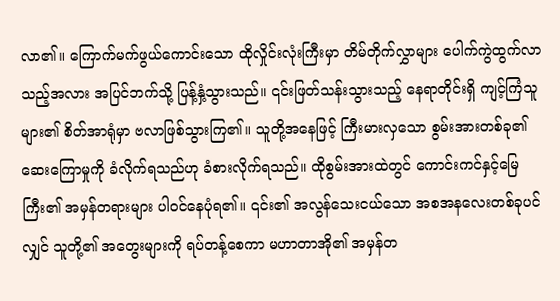လာ၏။ ကြောက်မက်ဖွယ်ကောင်းသော ထိုလှိုင်းလုံးကြီးမှာ တိမ်တိုက်လွှာများ ပေါက်ကွဲထွက်လာသည့်အလား အပြင်ဘက်သို့ ပြန့်နှံ့သွားသည်။ ၎င်းဖြတ်သန်းသွားသည့် နေရာတိုင်းရှိ ကျင့်ကြံသူများ၏ စိတ်အာရုံမှာ ဗလာဖြစ်သွားကြ၏။ သူတို့အနေဖြင့် ကြီးမားလှသော စွမ်းအားတစ်ခု၏ ဆေးကြောမှုကို ခံလိုက်ရသည်ဟု ခံစားလိုက်ရသည်။ ထိုစွမ်းအားထဲတွင် ကောင်းကင်နှင့်မြေကြီး၏ အမှန်တရားများ ပါဝင်နေပုံရ၏။ ၎င်း၏ အလွန်သေးငယ်သော အစအနလေးတစ်ခုပင်လျှင် သူတို့၏ အတွေးများကို ရပ်တန့်စေကာ မဟာတာအို၏ အမှန်တ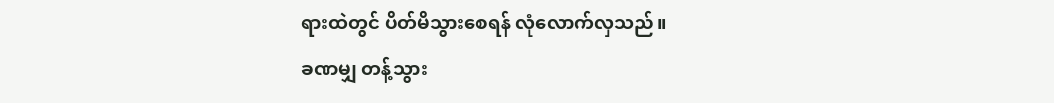ရားထဲတွင် ပိတ်မိသွားစေရန် လုံလောက်လှသည်။
ခဏမျှ တန့်သွား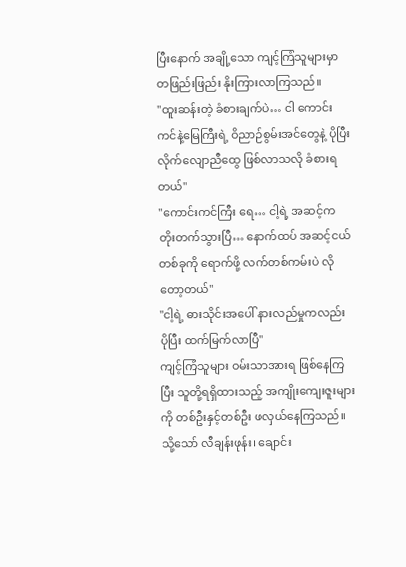ပြီးနောက် အချို့သော ကျင့်ကြံသူများမှာ တဖြည်းဖြည်း နိုးကြားလာကြသည်။
"ထူးဆန်းတဲ့ ခံစားချက်ပဲ… ငါ ကောင်းကင်နဲ့မြေကြီးရဲ့ ဝိညာဉ်စွမ်းအင်တွေနဲ့ ပိုပြီး လိုက်လျောညီထွေ ဖြစ်လာသလို ခံစားရတယ်"
"ကောင်းကင်ကြီး ရေ… ငါ့ရဲ့ အဆင့်က တိုးတက်သွားပြီ… နောက်ထပ် အဆင့်ငယ်တစ်ခုကို ရောက်ဖို့ လက်တစ်ကမ်းပဲ လိုတော့တယ်"
"ငါ့ရဲ့ ဓားသိုင်းအပေါ် နားလည်မှုကလည်း ပိုပြီး ထက်မြက်လာပြီ"
ကျင့်ကြံသူများ ဝမ်းသာအားရ ဖြစ်နေကြပြီး သူတို့ရရှိထားသည့် အကျိုးကျေးဇူးများကို တစ်ဦးနှင့်တစ်ဦး ဖလှယ်နေကြသည်။ သို့သော် လီချန်းဖုန်း၊ ချောင်း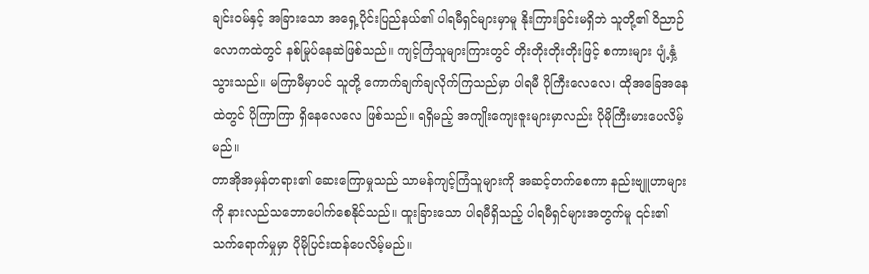ချင်းဝမ်နှင့် အခြားသော အရှေ့ပိုင်းပြည်နယ်၏ ပါရမီရှင်များမှာမူ နိုးကြားခြင်းမရှိဘဲ သူတို့၏ ဝိညာဉ်လောကထဲတွင် နစ်မြုပ်နေဆဲဖြစ်သည်။ ကျင့်ကြံသူများကြားတွင် တိုးတိုးတိုးတိုးဖြင့် စကားများ ပျံ့နှံ့သွားသည်။ မကြာမီမှာပင် သူတို့ ကောက်ချက်ချလိုက်ကြသည်မှာ ပါရမီ ပိုကြီးလေလေ၊ ထိုအခြေအနေထဲတွင် ပိုကြာကြာ ရှိနေလေလေ ဖြစ်သည်။ ရရှိမည့် အကျိုးကျေးဇူးများမှာလည်း ပိုမိုကြီးမားပေလိမ့်မည်။
တာအိုအမှန်တရား၏ ဆေးကြောမှုသည် သာမန်ကျင့်ကြံသူများကို အဆင့်တက်စေကာ နည်းဗျူဟာများကို နားလည်သဘောပေါက်စေနိုင်သည်။ ထူးခြားသော ပါရမီရှိသည့် ပါရမီရှင်များအတွက်မူ ၎င်း၏ သက်ရောက်မှုမှာ ပိုမိုပြင်းထန်ပေလိမ့်မည်။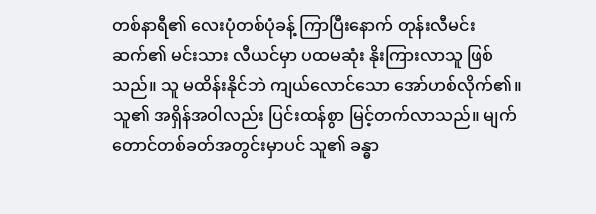တစ်နာရီ၏ လေးပုံတစ်ပုံခန့် ကြာပြီးနောက် တုန်းလီမင်းဆက်၏ မင်းသား လီယင်မှာ ပထမဆုံး နိုးကြားလာသူ ဖြစ်သည်။ သူ မထိန်းနိုင်ဘဲ ကျယ်လောင်သော အော်ဟစ်လိုက်၏။ သူ၏ အရှိန်အဝါလည်း ပြင်းထန်စွာ မြင့်တက်လာသည်။ မျက်တောင်တစ်ခတ်အတွင်းမှာပင် သူ၏ ခန္ဓာ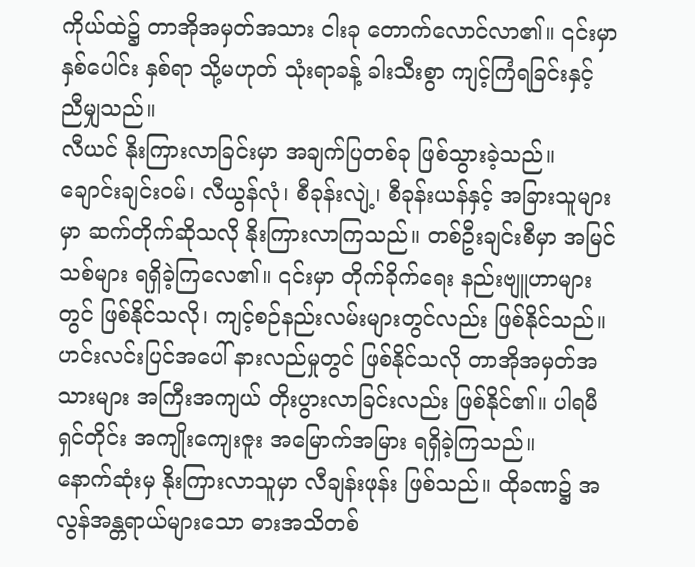ကိုယ်ထဲ၌ တာအိုအမှတ်အသား ငါးခု တောက်လောင်လာ၏။ ၎င်းမှာ နှစ်ပေါင်း နှစ်ရာ သို့မဟုတ် သုံးရာခန့် ခါးသီးစွာ ကျင့်ကြံရခြင်းနှင့် ညီမျှသည်။
လီယင် နိုးကြားလာခြင်းမှာ အချက်ပြတစ်ခု ဖြစ်သွားခဲ့သည်။ ချောင်းချင်းဝမ်၊ လီယွန်လုံ၊ စီခုန်းလျဲ့၊ စီခုန်းယန်နှင့် အခြားသူများမှာ ဆက်တိုက်ဆိုသလို နိုးကြားလာကြသည်။ တစ်ဦးချင်းစီမှာ အမြင်သစ်များ ရရှိခဲ့ကြလေ၏။ ၎င်းမှာ တိုက်ခိုက်ရေး နည်းဗျူဟာများတွင် ဖြစ်နိုင်သလို၊ ကျင့်စဉ်နည်းလမ်းများတွင်လည်း ဖြစ်နိုင်သည်။ ဟင်းလင်းပြင်အပေါ် နားလည်မှုတွင် ဖြစ်နိုင်သလို တာအိုအမှတ်အသားများ အကြီးအကျယ် တိုးပွားလာခြင်းလည်း ဖြစ်နိုင်၏။ ပါရမီရှင်တိုင်း အကျိုးကျေးဇူး အမြောက်အမြား ရရှိခဲ့ကြသည်။
နောက်ဆုံးမှ နိုးကြားလာသူမှာ လီချန်းဖုန်း ဖြစ်သည်။ ထိုခဏ၌ အလွန်အန္တရာယ်များသော ဓားအသိတစ်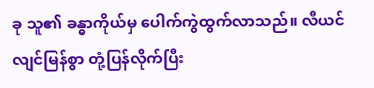ခု သူ၏ ခန္ဓာကိုယ်မှ ပေါက်ကွဲထွက်လာသည်။ လီယင် လျင်မြန်စွာ တုံ့ပြန်လိုက်ပြီး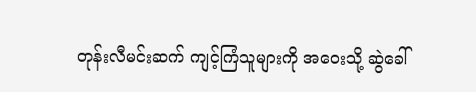တုန်းလီမင်းဆက် ကျင့်ကြံသူများကို အဝေးသို့ ဆွဲခေါ်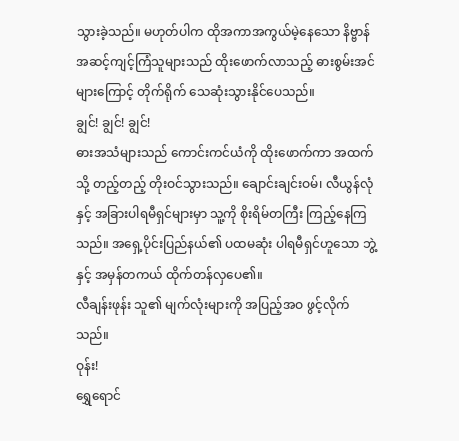သွားခဲ့သည်။ မဟုတ်ပါက ထိုအကာအကွယ်မဲ့နေသော နိဗ္ဗာန်အဆင့်ကျင့်ကြံသူများသည် ထိုးဖောက်လာသည့် ဓားစွမ်းအင်များကြောင့် တိုက်ရိုက် သေဆုံးသွားနိုင်ပေသည်။
ချွင်! ချွင်! ချွင်!
ဓားအသံများသည် ကောင်းကင်ယံကို ထိုးဖောက်ကာ အထက်သို့ တည့်တည့် တိုးဝင်သွားသည်။ ချောင်းချင်းဝမ်၊ လီယွန်လုံနှင့် အခြားပါရမီရှင်များမှာ သူ့ကို စိုးရိမ်တကြီး ကြည့်နေကြသည်။ အရှေ့ပိုင်းပြည်နယ်၏ ပထမဆုံး ပါရမီရှင်ဟူသော ဘွဲ့နှင့် အမှန်တကယ် ထိုက်တန်လှပေ၏။
လီချန်းဖုန်း သူ၏ မျက်လုံးများကို အပြည့်အဝ ဖွင့်လိုက်သည်။
ဝုန်း!
ရွှေရောင်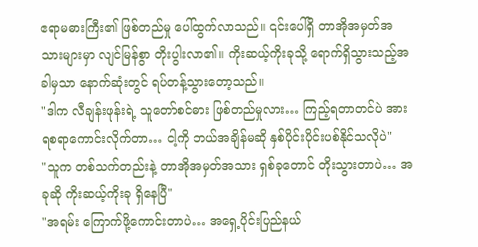ဧရာမဓားကြီး၏ ဖြစ်တည်မှု ပေါ်ထွက်လာသည်။ ၎င်းပေါ်ရှိ တာအိုအမှတ်အသားများမှာ လျင်မြန်စွာ တိုးပွါးလာ၏။ ကိုးဆယ့်ကိုးခုသို့ ရောက်ရှိသွားသည့်အခါမှသာ နောက်ဆုံးတွင် ရပ်တန့်သွားတော့သည်။
"ဒါက လီချန်းဖုန်းရဲ့ သူတော်စင်ဓား ဖြစ်တည်မှုလား… ကြည့်ရတာတင်ပဲ အားရစရာကောင်းလိုက်တာ… ငါ့ကို ဘယ်အချိန်မဆို နှစ်ပိုင်းပိုင်းပစ်နိုင်သလိုပဲ"
"သူက တစ်သက်တည်းနဲ့ တာအိုအမှတ်အသား ရှစ်ခုတောင် တိုးသွားတာပဲ… အခုဆို ကိုးဆယ့်ကိုးခု ရှိနေပြီ"
"အရမ်း ကြောက်ဖို့ကောင်းတာပဲ… အရှေ့ပိုင်းပြည်နယ်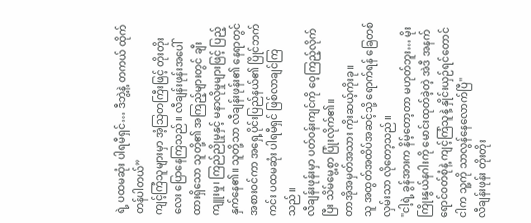ရဲ့ ပထမဆုံး ပါရမီရှင်… ဒီဘွဲ့နဲ့ တကယ် ထိုက်တန်ပါတယ်”
ကျင့်ကြံသူများမှာ အံ့သြတကြီးဖြင့် တိုးတိုးလေး ပြောနေကြသည်။ လီချန်းဖုန်းအပေါ် ထားရှိသော သူတို့၏ အကြည့်များတွင် ချီးကျူးမှု၊ ကြည်ညိုမှုနှင့် မနာလိုမှုများဖြင့် ပြည့်နှက်နေ၏။ သူတို့သာ လီချန်းဖုန်း၏ နေရာတွင် အစားဝင်ကာ အရှေ့ပိုင်းပြည်နယ်၏ ပြိုင်ဘက်ကင်း ပထမဆုံး ပါရမီရှင် ဖြစ်လာချင်ကြသည်။
လီချန်းဖုန်းမှာ ပတ်ဝန်းကျင်ကို ဝေ့ကြည့်လိုက်ပြီး သိမ်မွေ့စွာ ပြုံးလိုက်၏။
တာအိုအမှတ်အသား ကိုးဆယ့်ကိုးခု။
သူ အထွတ်အထိပ်အဆင့်သို့ ရောက်ရန် ခြေတစ်လှမ်းသာ လိုတော့သည်။
"ငါ့ရဲ့ ခွန်အားက နိမ့်တော့တာ မဟုတ်ဘူး… မိုးကြိုးနွယ်နဂါးကို မောင်းထုတ်ခဲ့တဲ့ အဲဒီ အနက်ရောင်ဝတ်စုံနဲ့ ကျင့်ကြံသူနဲ့ နှိုင်းယှဉ်ရင်တောင် ငါက သူ့ကို သာလွန်နေလောက်ပြီ"
လီချန်းဖုန်း တိုးတိုး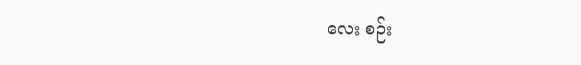လေး စဉ်း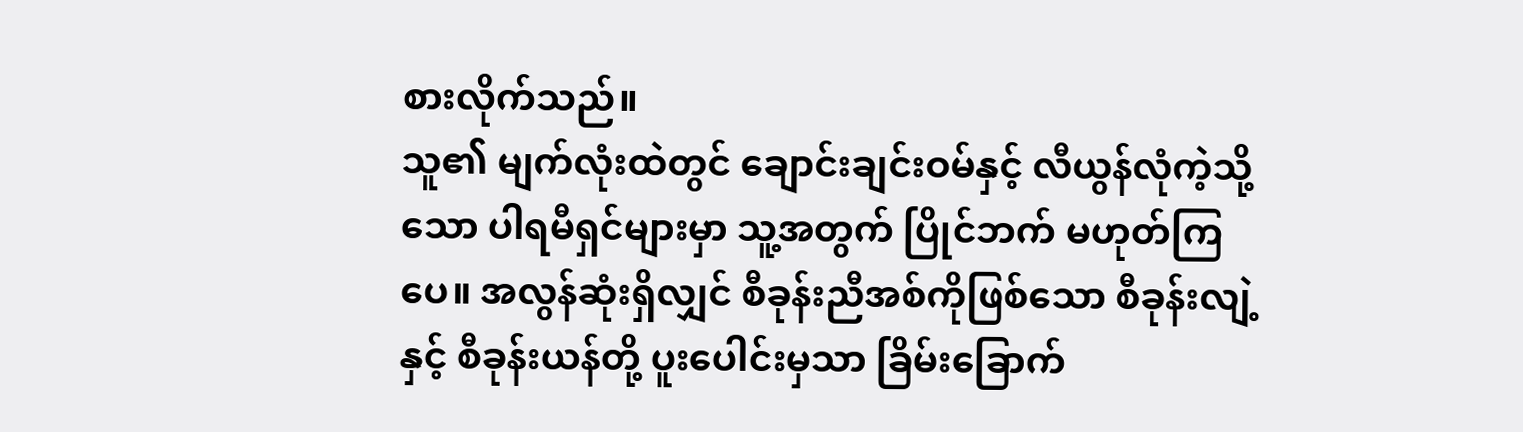စားလိုက်သည်။
သူ၏ မျက်လုံးထဲတွင် ချောင်းချင်းဝမ်နှင့် လီယွန်လုံကဲ့သို့သော ပါရမီရှင်များမှာ သူ့အတွက် ပြိုင်ဘက် မဟုတ်ကြပေ။ အလွန်ဆုံးရှိလျှင် စီခုန်းညီအစ်ကိုဖြစ်သော စီခုန်းလျဲ့နှင့် စီခုန်းယန်တို့ ပူးပေါင်းမှသာ ခြိမ်းခြောက်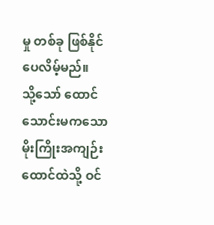မှု တစ်ခု ဖြစ်နိုင်ပေလိမ့်မည်။
သို့သော် ထောင်သောင်းမကသော မိုးကြိုးအကျဉ်းထောင်ထဲသို့ ဝင်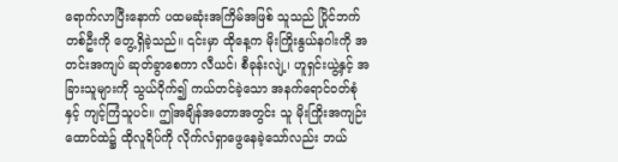ရောက်လာပြီးနောက် ပထမဆုံးအကြိမ်အဖြစ် သူသည် ပြိုင်ဘက်တစ်ဦးကို တွေ့ရှိခဲ့သည်။ ၎င်းမှာ ထိုနေ့က မိုးကြိုးနွယ်နဂါးကို အတင်းအကျပ် ဆုတ်ခွာစေကာ လီယင်၊ စီခုန်းလျဲ့၊ ဟူရှင်းယွဲ့နှင့် အခြားသူများကို သွယ်ဝိုက်၍ ကယ်တင်ခဲ့သော အနက်ရောင်ဝတ်စုံနှင့် ကျင့်ကြံသူပင်။ ဤအချိန်အတောအတွင်း သူ မိုးကြိုးအကျဉ်းထောင်ထဲ၌ ထိုလူရိပ်ကို လိုက်လံရှာဖွေနေခဲ့သော်လည်း ဘယ်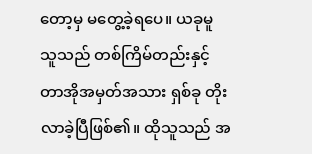တော့မှ မတွေ့ခဲ့ရပေ။ ယခုမူ သူသည် တစ်ကြိမ်တည်းနှင့် တာအိုအမှတ်အသား ရှစ်ခု တိုးလာခဲ့ပြီဖြစ်၏။ ထိုသူသည် အ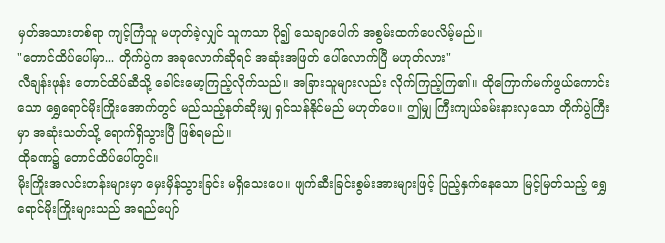မှတ်အသားတစ်ရာ ကျင့်ကြံသူ မဟုတ်ခဲ့လျှင် သူကသာ ပို၍ သေချာပေါက် အစွမ်းထက်ပေလိမ့်မည်။
"တောင်ထိပ်ပေါ်မှာ... တိုက်ပွဲက အခုလောက်ဆိုရင် အဆုံးအဖြတ် ပေါ်လောက်ပြီ မဟုတ်လား"
လီချန်းဖုန်း တောင်ထိပ်ဆီသို့ ခေါင်းမော့ကြည့်လိုက်သည်။ အခြားသူများလည်း လိုက်ကြည့်ကြ၏။ ထိုကြောက်မက်ဖွယ်ကောင်းသော ရွှေရောင်မိုးကြိုးအောက်တွင် မည်သည့်နတ်ဆိုးမျှ ရှင်သန်နိုင်မည် မဟုတ်ပေ။ ဤမျှ ကြီးကျယ်ခမ်းနားလှသော တိုက်ပွဲကြီးမှာ အဆုံးသတ်သို့ ရောက်ရှိသွားပြီ ဖြစ်ရမည်။
ထိုခဏ၌ တောင်ထိပ်ပေါ်တွင်။
မိုးကြိုးအလင်းတန်းများမှာ မှေးမှိန်သွားခြင်း မရှိသေးပေ။ ဖျက်ဆီးခြင်းစွမ်းအားများဖြင့် ပြည့်နှက်နေသော မြင့်မြတ်သည့် ရွှေရောင်မိုးကြိုးများသည် အရည်ပျော်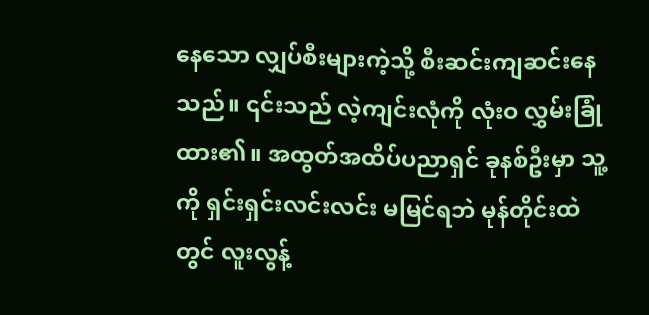နေသော လျှပ်စီးများကဲ့သို့ စီးဆင်းကျဆင်းနေသည်။ ၎င်းသည် လဲ့ကျင်းလုံကို လုံးဝ လွှမ်းခြုံထား၏။ အထွတ်အထိပ်ပညာရှင် ခုနစ်ဦးမှာ သူ့ကို ရှင်းရှင်းလင်းလင်း မမြင်ရဘဲ မုန်တိုင်းထဲတွင် လူးလွန့်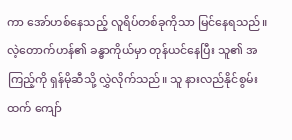ကာ အော်ဟစ်နေသည့် လူရိပ်တစ်ခုကိုသာ မြင်နေရသည်။
လဲ့တောက်ဟန်၏ ခန္ဓာကိုယ်မှာ တုန်ယင်နေပြီး သူ၏ အကြည့်ကို ရှန်မိုဆီသို့ လွှဲလိုက်သည်။ သူ နားလည်နိုင်စွမ်းထက် ကျော်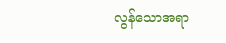လွန်သောအရာ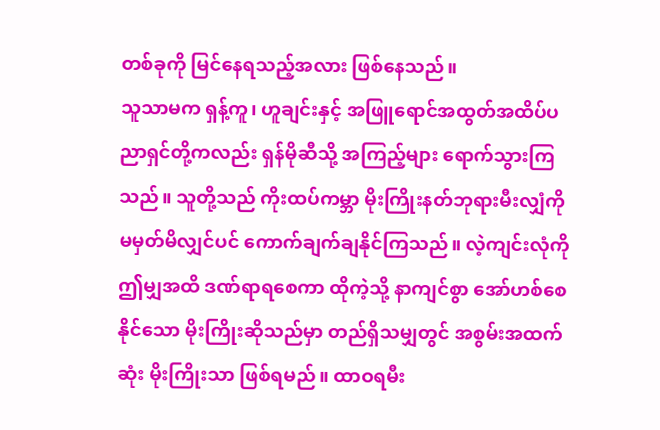တစ်ခုကို မြင်နေရသည့်အလား ဖြစ်နေသည်။
သူသာမက ရှန့်ကူ၊ ဟူချင်းနှင့် အဖြူရောင်အထွတ်အထိပ်ပညာရှင်တို့ကလည်း ရှန်မိုဆီသို့ အကြည့်များ ရောက်သွားကြသည်။ သူတို့သည် ကိုးထပ်ကမ္ဘာ မိုးကြိုးနတ်ဘုရားမီးလျှံကို မမှတ်မိလျှင်ပင် ကောက်ချက်ချနိုင်ကြသည်။ လဲ့ကျင်းလုံကို ဤမျှအထိ ဒဏ်ရာရစေကာ ထိုကဲ့သို့ နာကျင်စွာ အော်ဟစ်စေနိုင်သော မိုးကြိုးဆိုသည်မှာ တည်ရှိသမျှတွင် အစွမ်းအထက်ဆုံး မိုးကြိုးသာ ဖြစ်ရမည်။ ထာဝရမီး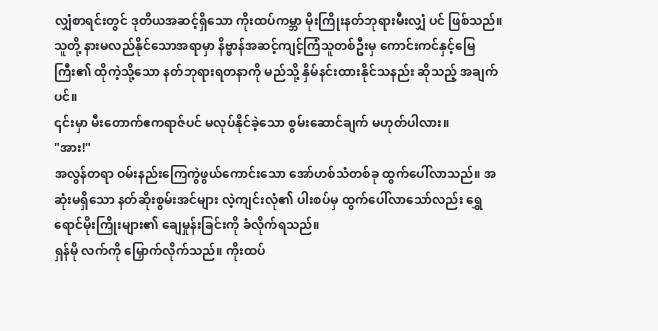လျှံစာရင်းတွင် ဒုတိယအဆင့်ရှိသော ကိုးထပ်ကမ္ဘာ မိုးကြိုးနတ်ဘုရားမီးလျှံ ပင် ဖြစ်သည်။
သူတို့ နားမလည်နိုင်သောအရာမှာ နိဗ္ဗာန်အဆင့်ကျင့်ကြံသူတစ်ဦးမှ ကောင်းကင်နှင့်မြေကြီး၏ ထိုကဲ့သို့သော နတ်ဘုရားရတနာကို မည်သို့ နှိမ်နင်းထားနိုင်သနည်း ဆိုသည့် အချက်ပင်။
၎င်းမှာ မီးတောက်ဧကရာဇ်ပင် မလုပ်နိုင်ခဲ့သော စွမ်းဆောင်ချက် မဟုတ်ပါလား။
"အား!"
အလွန်တရာ ဝမ်းနည်းကြေကွဲဖွယ်ကောင်းသော အော်ဟစ်သံတစ်ခု ထွက်ပေါ်လာသည်။ အဆုံးမရှိသော နတ်ဆိုးစွမ်းအင်များ လဲ့ကျင်းလုံ၏ ပါးစပ်မှ ထွက်ပေါ်လာသော်လည်း ရွှေရောင်မိုးကြိုးများ၏ ချေမှုန်းခြင်းကို ခံလိုက်ရသည်။
ရှန်မို လက်ကို မြှောက်လိုက်သည်။ ကိုးထပ်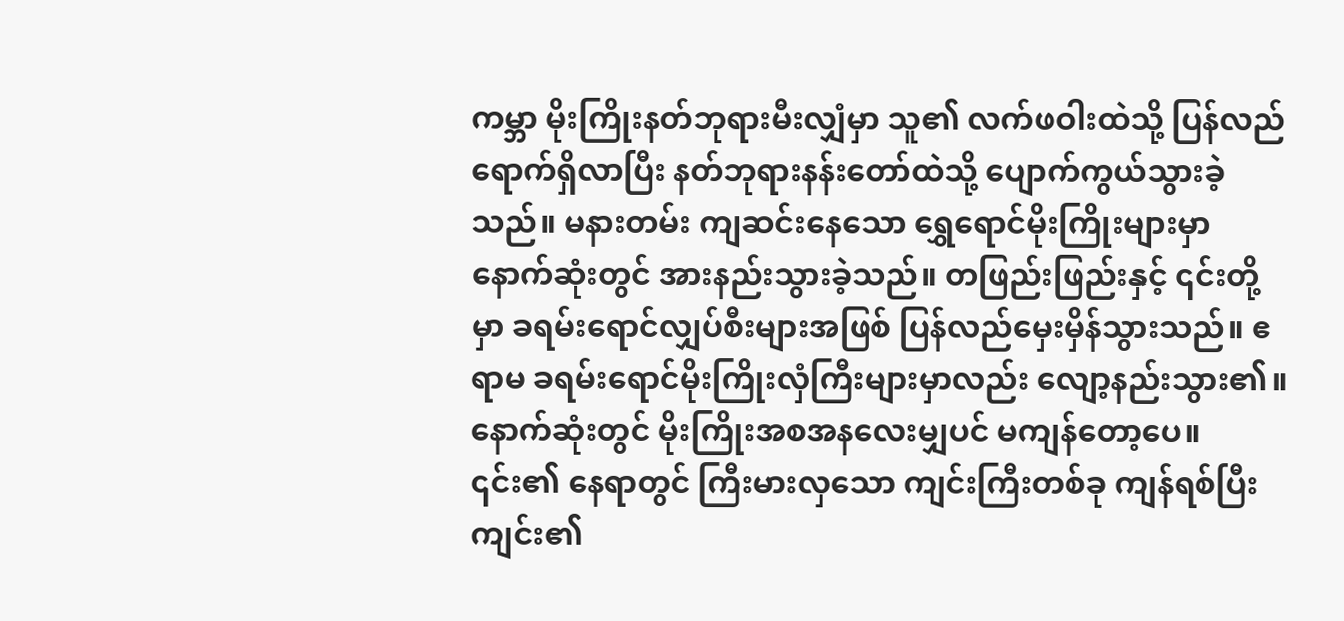ကမ္ဘာ မိုးကြိုးနတ်ဘုရားမီးလျှံမှာ သူ၏ လက်ဖဝါးထဲသို့ ပြန်လည်ရောက်ရှိလာပြီး နတ်ဘုရားနန်းတော်ထဲသို့ ပျောက်ကွယ်သွားခဲ့သည်။ မနားတမ်း ကျဆင်းနေသော ရွှေရောင်မိုးကြိုးများမှာ နောက်ဆုံးတွင် အားနည်းသွားခဲ့သည်။ တဖြည်းဖြည်းနှင့် ၎င်းတို့မှာ ခရမ်းရောင်လျှပ်စီးများအဖြစ် ပြန်လည်မှေးမှိန်သွားသည်။ ဧရာမ ခရမ်းရောင်မိုးကြိုးလှံကြီးများမှာလည်း လျော့နည်းသွား၏။ နောက်ဆုံးတွင် မိုးကြိုးအစအနလေးမျှပင် မကျန်တော့ပေ။
၎င်း၏ နေရာတွင် ကြီးမားလှသော ကျင်းကြီးတစ်ခု ကျန်ရစ်ပြီး ကျင်း၏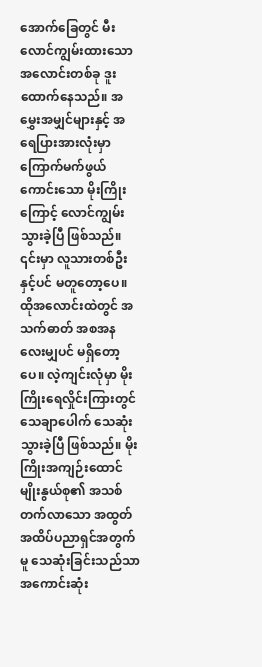အောက်ခြေတွင် မီးလောင်ကျွမ်းထားသော အလောင်းတစ်ခု ဒူးထောက်နေသည်။ အမွှေးအမျှင်များနှင့် အရေပြားအားလုံးမှာ ကြောက်မက်ဖွယ်ကောင်းသော မိုးကြိုးကြောင့် လောင်ကျွမ်းသွားခဲ့ပြီ ဖြစ်သည်။ ၎င်းမှာ လူသားတစ်ဦးနှင့်ပင် မတူတော့ပေ။ ထိုအလောင်းထဲတွင် အသက်ဓာတ် အစအနလေးမျှပင် မရှိတော့ပေ။ လဲ့ကျင်းလုံမှာ မိုးကြိုးရေလှိုင်းကြားတွင် သေချာပေါက် သေဆုံးသွားခဲ့ပြီ ဖြစ်သည်။ မိုးကြိုးအကျဉ်းထောင်မျိုးနွယ်စု၏ အသစ်တက်လာသော အထွတ်အထိပ်ပညာရှင်အတွက်မူ သေဆုံးခြင်းသည်သာ အကောင်းဆုံး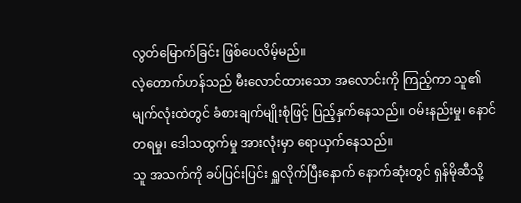လွတ်မြောက်ခြင်း ဖြစ်ပေလိမ့်မည်။
လဲ့တောက်ဟန်သည် မီးလောင်ထားသော အလောင်းကို ကြည့်ကာ သူ၏ မျက်လုံးထဲတွင် ခံစားချက်မျိုးစုံဖြင့် ပြည့်နှက်နေသည်။ ဝမ်းနည်းမှု၊ နောင်တရမှု၊ ဒေါသထွက်မှု အားလုံးမှာ ရောယှက်နေသည်။
သူ အသက်ကို ခပ်ပြင်းပြင်း ရှူလိုက်ပြီးနောက် နောက်ဆုံးတွင် ရှန်မိုဆီသို့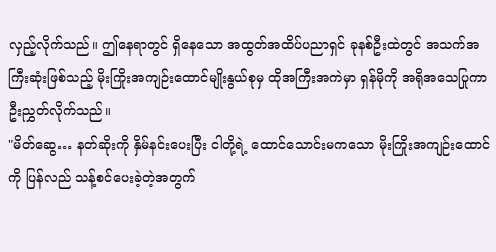လှည့်လိုက်သည်။ ဤနေရာတွင် ရှိနေသော အထွတ်အထိပ်ပညာရှင် ခုနစ်ဦးထဲတွင် အသက်အကြီးဆုံးဖြစ်သည့် မိုးကြိုးအကျဉ်းထောင်မျိုးနွယ်စုမှ ထိုအကြီးအကဲမှာ ရှန်မိုကို အရိုအသေပြုကာ ဦးညွှတ်လိုက်သည်။
"မိတ်ဆွေ… နတ်ဆိုးကို နှိမ်နင်းပေးပြီး ငါတို့ရဲ့ ထောင်သောင်းမကသော မိုးကြိုးအကျဉ်းထောင်ကို ပြန်လည် သန့်စင်ပေးခဲ့တဲ့အတွက်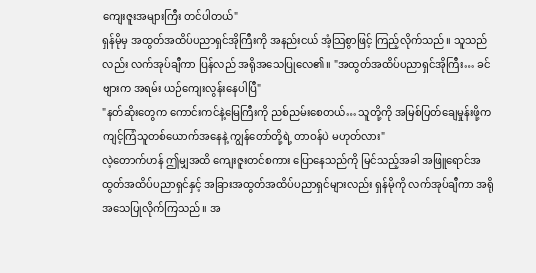ကျေးဇူးအများကြီး တင်ပါတယ်"
ရှန်မိုမှ အထွတ်အထိပ်ပညာရှင်အိုကြီးကို အနည်းငယ် အံ့သြစွာဖြင့် ကြည့်လိုက်သည်။ သူသည်လည်း လက်အုပ်ချီကာ ပြန်လည် အရိုအသေပြုလေ၏။ "အထွတ်အထိပ်ပညာရှင်အိုကြီး… ခင်ဗျားက အရမ်း ယဉ်ကျေးလွန်းနေပါပြီ"
"နတ်ဆိုးတွေက ကောင်းကင်နဲ့မြေကြီးကို ညစ်ညမ်းစေတယ်… သူတို့ကို အမြစ်ပြတ်ချေမှုန်းဖို့က ကျင့်ကြံသူတစ်ယောက်အနေနဲ့ ကျွန်တော်တို့ရဲ့ တာဝန်ပဲ မဟုတ်လား"
လဲ့တောက်ဟန် ဤမျှအထိ ကျေးဇူးတင်စကား ပြောနေသည်ကို မြင်သည့်အခါ အဖြူရောင်အထွတ်အထိပ်ပညာရှင်နှင့် အခြားအထွတ်အထိပ်ပညာရှင်များလည်း ရှန်မိုကို လက်အုပ်ချီကာ အရိုအသေပြုလိုက်ကြသည်။ အ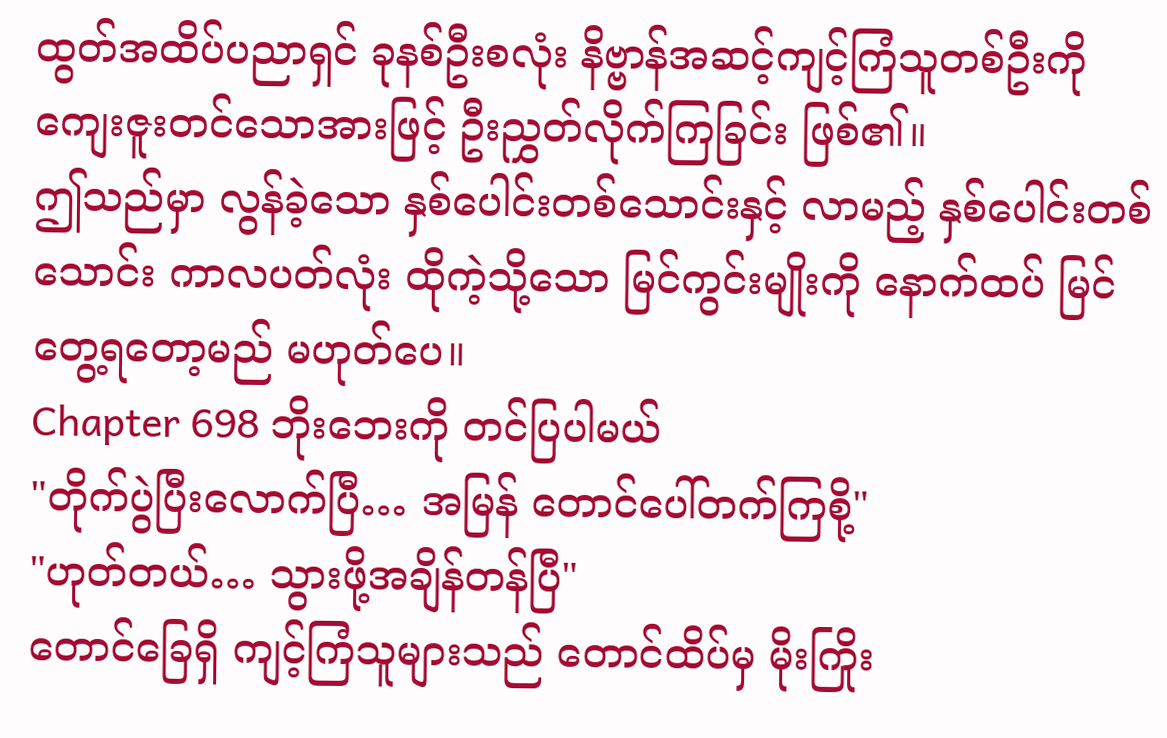ထွတ်အထိပ်ပညာရှင် ခုနစ်ဦးစလုံး နိဗ္ဗာန်အဆင့်ကျင့်ကြံသူတစ်ဦးကို ကျေးဇူးတင်သောအားဖြင့် ဦးညွှတ်လိုက်ကြခြင်း ဖြစ်၏။
ဤသည်မှာ လွန်ခဲ့သော နှစ်ပေါင်းတစ်သောင်းနှင့် လာမည့် နှစ်ပေါင်းတစ်သောင်း ကာလပတ်လုံး ထိုကဲ့သို့သော မြင်ကွင်းမျိုးကို နောက်ထပ် မြင်တွေ့ရတော့မည် မဟုတ်ပေ။
Chapter 698 ဘိုးဘေးကို တင်ပြပါမယ်
"တိုက်ပွဲပြီးလောက်ပြီ… အမြန် တောင်ပေါ်တက်ကြစို့"
"ဟုတ်တယ်… သွားဖို့အချိန်တန်ပြီ"
တောင်ခြေရှိ ကျင့်ကြံသူများသည် တောင်ထိပ်မှ မိုးကြိုး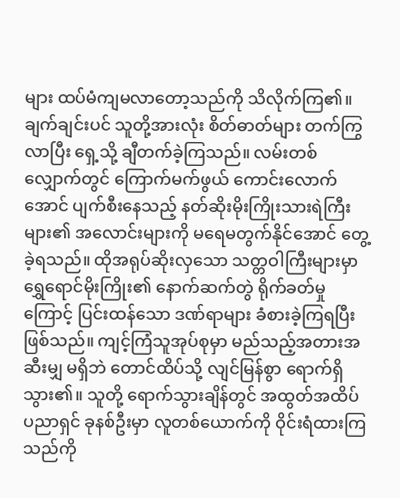များ ထပ်မံကျမလာတော့သည်ကို သိလိုက်ကြ၏။ ချက်ချင်းပင် သူတို့အားလုံး စိတ်ဓာတ်များ တက်ကြွလာပြီး ရှေ့သို့ ချီတက်ခဲ့ကြသည်။ လမ်းတစ်လျှောက်တွင် ကြောက်မက်ဖွယ် ကောင်းလောက်အောင် ပျက်စီးနေသည့် နတ်ဆိုးမိုးကြိုးသားရဲကြီးများ၏ အလောင်းများကို မရေမတွက်နိုင်အောင် တွေ့ခဲ့ရသည်။ ထိုအရုပ်ဆိုးလှသော သတ္တဝါကြီးများမှာ ရွှေရောင်မိုးကြိုး၏ နောက်ဆက်တွဲ ရိုက်ခတ်မှုကြောင့် ပြင်းထန်သော ဒဏ်ရာများ ခံစားခဲ့ကြရပြီး ဖြစ်သည်။ ကျင့်ကြံသူအုပ်စုမှာ မည်သည့်အတားအဆီးမျှ မရှိဘဲ တောင်ထိပ်သို့ လျင်မြန်စွာ ရောက်ရှိသွား၏။ သူတို့ ရောက်သွားချိန်တွင် အထွတ်အထိပ် ပညာရှင် ခုနစ်ဦးမှာ လူတစ်ယောက်ကို ဝိုင်းရံထားကြသည်ကို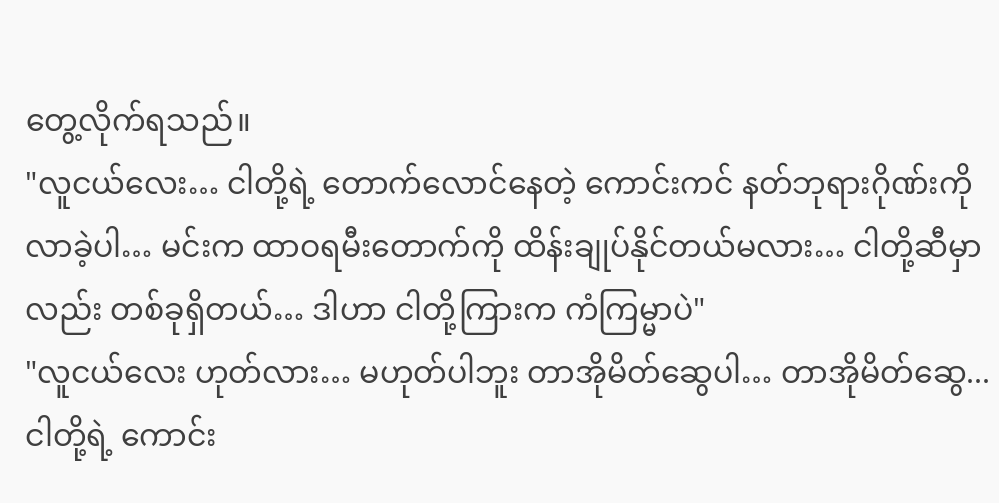တွေ့လိုက်ရသည်။
"လူငယ်လေး… ငါတို့ရဲ့ တောက်လောင်နေတဲ့ ကောင်းကင် နတ်ဘုရားဂိုဏ်းကို လာခဲ့ပါ… မင်းက ထာဝရမီးတောက်ကို ထိန်းချုပ်နိုင်တယ်မလား… ငါတို့ဆီမှာလည်း တစ်ခုရှိတယ်… ဒါဟာ ငါတို့ကြားက ကံကြမ္မာပဲ"
"လူငယ်လေး ဟုတ်လား… မဟုတ်ပါဘူး တာအိုမိတ်ဆွေပါ… တာအိုမိတ်ဆွေ... ငါတို့ရဲ့ ကောင်း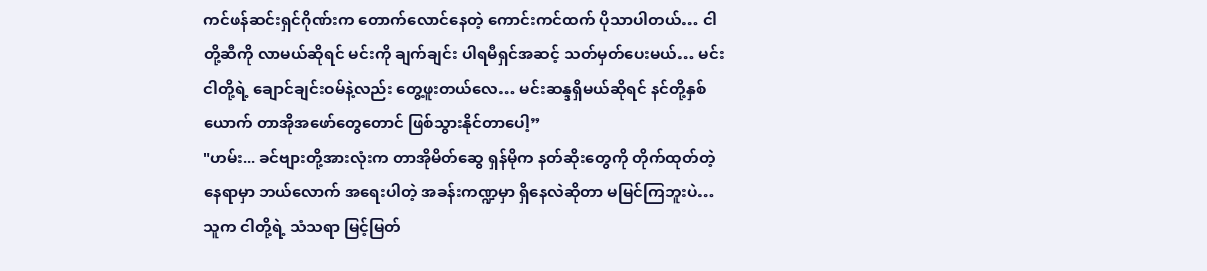ကင်ဖန်ဆင်းရှင်ဂိုဏ်းက တောက်လောင်နေတဲ့ ကောင်းကင်ထက် ပိုသာပါတယ်… ငါတို့ဆီကို လာမယ်ဆိုရင် မင်းကို ချက်ချင်း ပါရမီရှင်အဆင့် သတ်မှတ်ပေးမယ်… မင်း ငါတို့ရဲ့ ချောင်ချင်းဝမ်နဲ့လည်း တွေ့ဖူးတယ်လေ… မင်းဆန္ဒရှိမယ်ဆိုရင် နင်တို့နှစ်ယောက် တာအိုအဖော်တွေတောင် ဖြစ်သွားနိုင်တာပေါ့”
"ဟမ်း... ခင်ဗျားတို့အားလုံးက တာအိုမိတ်ဆွေ ရှန်မိုက နတ်ဆိုးတွေကို တိုက်ထုတ်တဲ့နေရာမှာ ဘယ်လောက် အရေးပါတဲ့ အခန်းကဏ္ဍမှာ ရှိနေလဲဆိုတာ မမြင်ကြဘူးပဲ… သူက ငါတို့ရဲ့ သံသရာ မြင့်မြတ်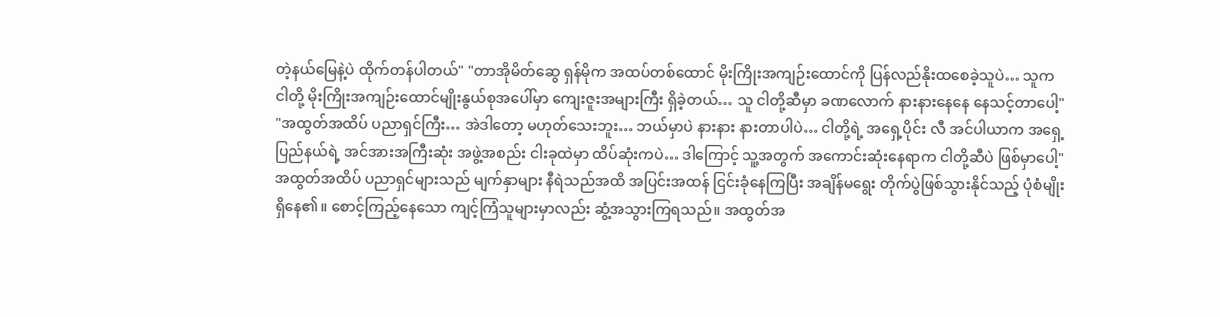တဲ့နယ်မြေနဲ့ပဲ ထိုက်တန်ပါတယ်" "တာအိုမိတ်ဆွေ ရှန်မိုက အထပ်တစ်ထောင် မိုးကြိုးအကျဉ်းထောင်ကို ပြန်လည်နိုးထစေခဲ့သူပဲ… သူက ငါတို့ မိုးကြိုးအကျဉ်းထောင်မျိုးနွယ်စုအပေါ်မှာ ကျေးဇူးအများကြီး ရှိခဲ့တယ်… သူ ငါတို့ဆီမှာ ခဏလောက် နားနားနေနေ နေသင့်တာပေါ့"
"အထွတ်အထိပ် ပညာရှင်ကြီး… အဲဒါတော့ မဟုတ်သေးဘူး… ဘယ်မှာပဲ နားနား နားတာပါပဲ… ငါတို့ရဲ့ အရှေ့ပိုင်း လီ အင်ပါယာက အရှေ့ပြည်နယ်ရဲ့ အင်အားအကြီးဆုံး အဖွဲ့အစည်း ငါးခုထဲမှာ ထိပ်ဆုံးကပဲ… ဒါကြောင့် သူ့အတွက် အကောင်းဆုံးနေရာက ငါတို့ဆီပဲ ဖြစ်မှာပေါ့"
အထွတ်အထိပ် ပညာရှင်များသည် မျက်နှာများ နီရဲသည်အထိ အပြင်းအထန် ငြင်းခုံနေကြပြီး အချိန်မရွေး တိုက်ပွဲဖြစ်သွားနိုင်သည့် ပုံစံမျိုး ရှိနေ၏။ စောင့်ကြည့်နေသော ကျင့်ကြံသူများမှာလည်း ဆွံ့အသွားကြရသည်။ အထွတ်အ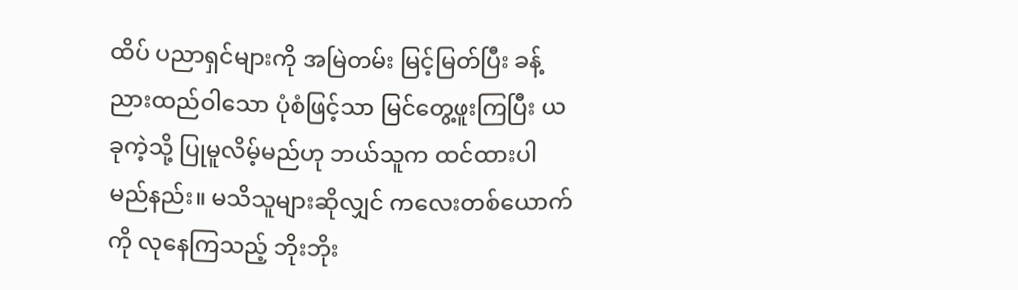ထိပ် ပညာရှင်များကို အမြဲတမ်း မြင့်မြတ်ပြီး ခန့်ညားထည်ဝါသော ပုံစံဖြင့်သာ မြင်တွေ့ဖူးကြပြီး ယခုကဲ့သို့ ပြုမူလိမ့်မည်ဟု ဘယ်သူက ထင်ထားပါမည်နည်း။ မသိသူများဆိုလျှင် ကလေးတစ်ယောက်ကို လုနေကြသည့် ဘိုးဘိုး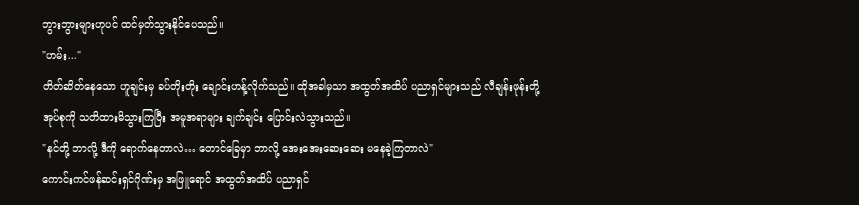ဘွားဘွားများဟုပင် ထင်မှတ်သွားနိုင်ပေသည်။
"ဟမ်း..."
တိတ်ဆိတ်နေသော ဟူချင်းမှ ခပ်တိုးတိုး ချောင်းဟန့်လိုက်သည်။ ထိုအခါမှသာ အထွတ်အထိပ် ပညာရှင်များသည် လီချန်းဖုန်းတို့ အုပ်စုကို သတိထားမိသွားကြပြီး အမူအရာများ ချက်ချင်း ပြောင်းလဲသွားသည်။
"နင်တို့ ဘာလို့ ဒီကို ရောက်နေတာလဲ… တောင်ခြေမှာ ဘာလို့ အေးအေးဆေးဆေး မနေခဲ့ကြတာလဲ"
ကောင်းကင်ဖန်ဆင်းရှင်ဂိုဏ်းမှ အဖြူရောင် အထွတ်အထိပ် ပညာရှင်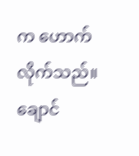က ဟောက်လိုက်သည်။ ချောင်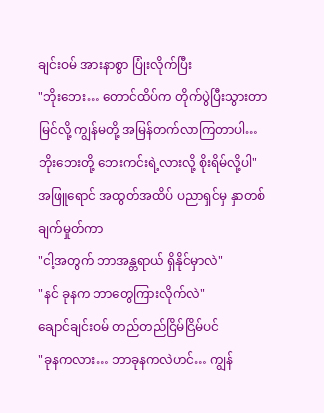ချင်းဝမ် အားနာစွာ ပြုံးလိုက်ပြီး
"ဘိုးဘေး… တောင်ထိပ်က တိုက်ပွဲပြီးသွားတာ မြင်လို့ ကျွန်မတို့ အမြန်တက်လာကြတာပါ… ဘိုးဘေးတို့ ဘေးကင်းရဲ့လားလို့ စိုးရိမ်လို့ပါ"
အဖြူရောင် အထွတ်အထိပ် ပညာရှင်မှ နှာတစ်ချက်မှုတ်ကာ
"ငါ့အတွက် ဘာအန္တရာယ် ရှိနိုင်မှာလဲ"
"နင် ခုနက ဘာတွေကြားလိုက်လဲ"
ချောင်ချင်းဝမ် တည်တည်ငြိမ်ငြိမ်ပင်
"ခုနကလား… ဘာခုနကလဲဟင်… ကျွန်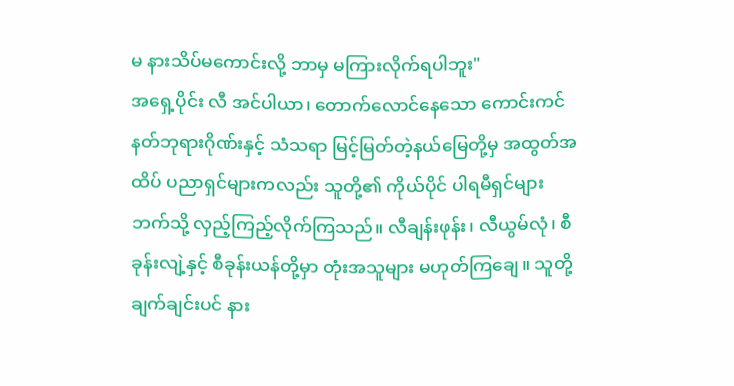မ နားသိပ်မကောင်းလို့ ဘာမှ မကြားလိုက်ရပါဘူး"
အရှေ့ပိုင်း လီ အင်ပါယာ၊ တောက်လောင်နေသော ကောင်းကင် နတ်ဘုရားဂိုဏ်းနှင့် သံသရာ မြင့်မြတ်တဲ့နယ်မြေတို့မှ အထွတ်အထိပ် ပညာရှင်များကလည်း သူတို့၏ ကိုယ်ပိုင် ပါရမီရှင်များဘက်သို့ လှည့်ကြည့်လိုက်ကြသည်။ လီချန်းဖုန်း၊ လီယွမ်လုံ၊ စီခုန်းလျဲ့နှင့် စီခုန်းယန်တို့မှာ တုံးအသူများ မဟုတ်ကြချေ။ သူတို့ ချက်ချင်းပင် နား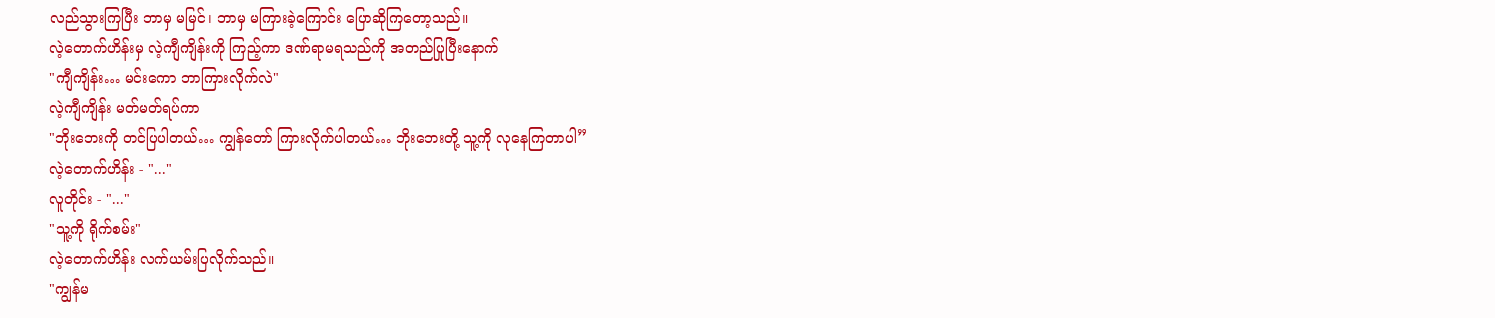လည်သွားကြပြီး ဘာမှ မမြင်၊ ဘာမှ မကြားခဲ့ကြောင်း ပြောဆိုကြတော့သည်။
လဲ့တောက်ဟိန်းမှ လဲ့ကျီကျိန်းကို ကြည့်ကာ ဒဏ်ရာမရသည်ကို အတည်ပြုပြီးနောက်
"ကျီကျိန်း… မင်းကော ဘာကြားလိုက်လဲ"
လဲ့ကျီကျိန်း မတ်မတ်ရပ်ကာ
"ဘိုးဘေးကို တင်ပြပါတယ်… ကျွန်တော် ကြားလိုက်ပါတယ်… ဘိုးဘေးတို့ သူ့ကို လုနေကြတာပါ”
လဲ့တောက်ဟိန်း - "..."
လူတိုင်း - "..."
"သူ့ကို ရိုက်စမ်း"
လဲ့တောက်ဟိန်း လက်ယမ်းပြလိုက်သည်။
"ကျွန်မ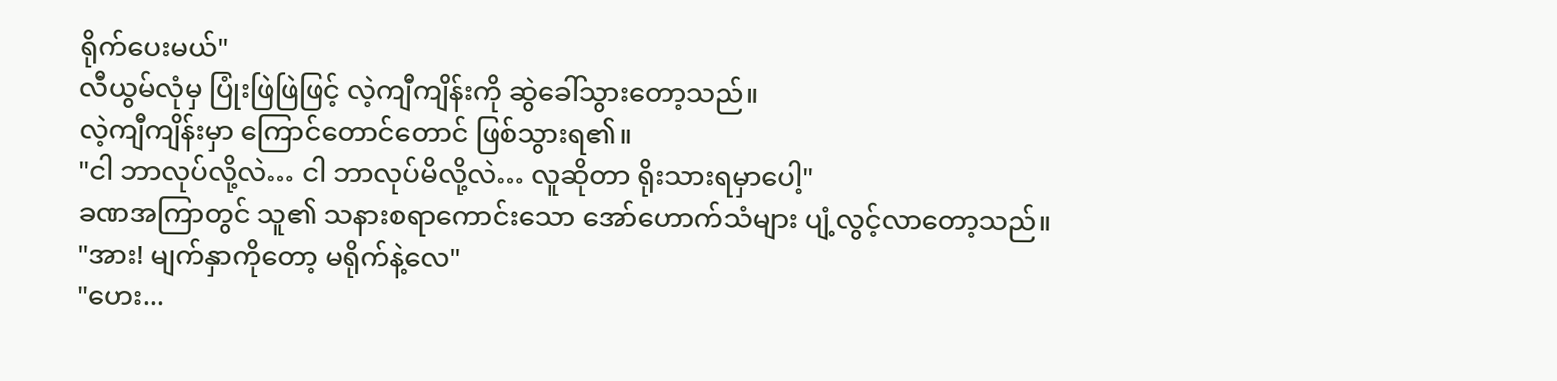ရိုက်ပေးမယ်"
လီယွမ်လုံမှ ပြုံးဖြဲဖြဲဖြင့် လဲ့ကျီကျိန်းကို ဆွဲခေါ်သွားတော့သည်။
လဲ့ကျီကျိန်းမှာ ကြောင်တောင်တောင် ဖြစ်သွားရ၏။
"ငါ ဘာလုပ်လို့လဲ… ငါ ဘာလုပ်မိလို့လဲ… လူဆိုတာ ရိုးသားရမှာပေါ့"
ခဏအကြာတွင် သူ၏ သနားစရာကောင်းသော အော်ဟောက်သံများ ပျံ့လွင့်လာတော့သည်။
"အား! မျက်နှာကိုတော့ မရိုက်နဲ့လေ"
"ဟေး...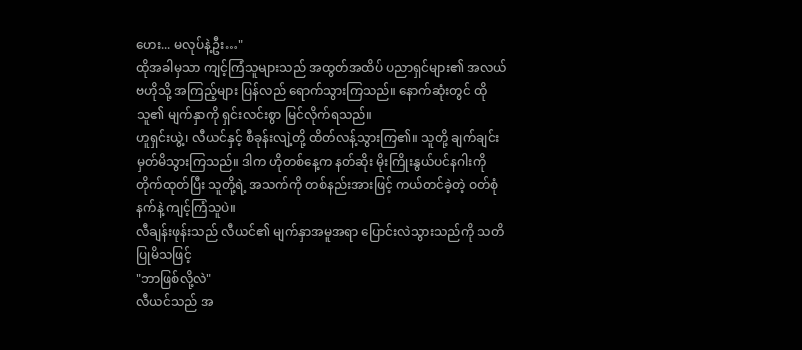ဟေး... မလုပ်နဲ့ဦး…"
ထိုအခါမှသာ ကျင့်ကြံသူများသည် အထွတ်အထိပ် ပညာရှင်များ၏ အလယ်ဗဟိုသို့ အကြည့်များ ပြန်လည် ရောက်သွားကြသည်။ နောက်ဆုံးတွင် ထိုသူ၏ မျက်နှာကို ရှင်းလင်းစွာ မြင်လိုက်ရသည်။
ဟူရှင်းယွဲ့၊ လီယင်နှင့် စီခုန်းလျဲ့တို့ ထိတ်လန့်သွားကြ၏။ သူတို့ ချက်ချင်း မှတ်မိသွားကြသည်။ ဒါက ဟိုတစ်နေ့က နတ်ဆိုး မိုးကြိုးနွယ်ပင်နဂါးကို တိုက်ထုတ်ပြီး သူတို့ရဲ့ အသက်ကို တစ်နည်းအားဖြင့် ကယ်တင်ခဲ့တဲ့ ဝတ်စုံနက်နဲ့ ကျင့်ကြံသူပဲ။
လီချန်းဖုန်းသည် လီယင်၏ မျက်နှာအမူအရာ ပြောင်းလဲသွားသည်ကို သတိပြုမိသဖြင့်
"ဘာဖြစ်လို့လဲ"
လီယင်သည် အ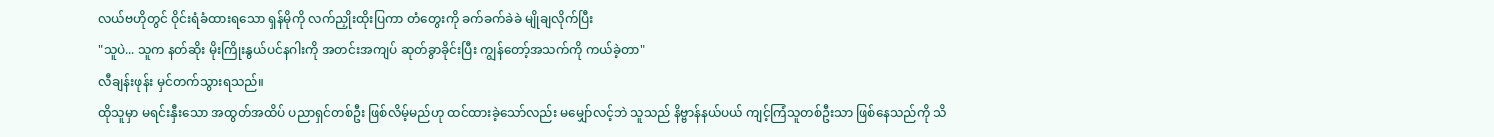လယ်ဗဟိုတွင် ဝိုင်းရံခံထားရသော ရှန်မိုကို လက်ညှိုးထိုးပြကာ တံတွေးကို ခက်ခက်ခဲခဲ မျိုချလိုက်ပြီး
"သူပဲ... သူက နတ်ဆိုး မိုးကြိုးနွယ်ပင်နဂါးကို အတင်းအကျပ် ဆုတ်ခွာခိုင်းပြီး ကျွန်တော့်အသက်ကို ကယ်ခဲ့တာ"
လီချန်းဖုန်း မှင်တက်သွားရသည်။
ထိုသူမှာ မရင်းနှီးသော အထွတ်အထိပ် ပညာရှင်တစ်ဦး ဖြစ်လိမ့်မည်ဟု ထင်ထားခဲ့သော်လည်း မမျှော်လင့်ဘဲ သူသည် နိဗ္ဗာန်နယ်ပယ် ကျင့်ကြံသူတစ်ဦးသာ ဖြစ်နေသည်ကို သိ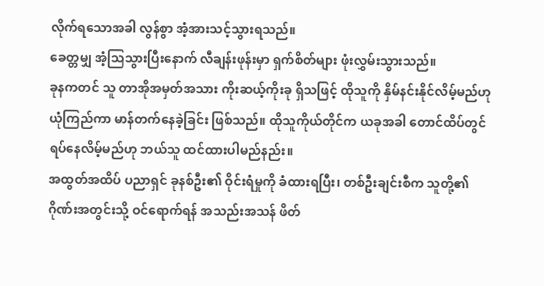လိုက်ရသောအခါ လွန်စွာ အံ့အားသင့်သွားရသည်။
ခေတ္တမျှ အံ့သြသွားပြီးနောက် လီချန်းဖုန်းမှာ ရှက်စိတ်များ ဖုံးလွှမ်းသွားသည်။
ခုနကတင် သူ တာအိုအမှတ်အသား ကိုးဆယ့်ကိုးခု ရှိသဖြင့် ထိုသူကို နှိမ်နင်းနိုင်လိမ့်မည်ဟု ယုံကြည်ကာ မာန်တက်နေခဲ့ခြင်း ဖြစ်သည်။ ထိုသူကိုယ်တိုင်က ယခုအခါ တောင်ထိပ်တွင် ရပ်နေလိမ့်မည်ဟု ဘယ်သူ ထင်ထားပါမည်နည်း။
အထွတ်အထိပ် ပညာရှင် ခုနစ်ဦး၏ ဝိုင်းရံမှုကို ခံထားရပြီး၊ တစ်ဦးချင်းစီက သူတို့၏ ဂိုဏ်းအတွင်းသို့ ဝင်ရောက်ရန် အသည်းအသန် ဖိတ်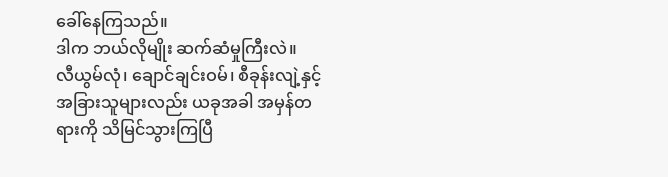ခေါ်နေကြသည်။
ဒါက ဘယ်လိုမျိုး ဆက်ဆံမှုကြီးလဲ။
လီယွမ်လုံ၊ ချောင်ချင်းဝမ်၊ စီခုန်းလျဲ့နှင့် အခြားသူများလည်း ယခုအခါ အမှန်တရားကို သိမြင်သွားကြပြီ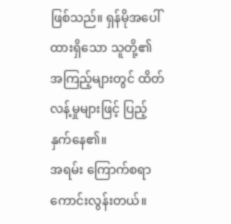ဖြစ်သည်။ ရှန်မိုအပေါ် ထားရှိသော သူတို့၏ အကြည့်များတွင် ထိတ်လန့်မှုများဖြင့် ပြည့်နှက်နေ၏။
အရမ်း ကြောက်စရာကောင်းလွန်းတယ်။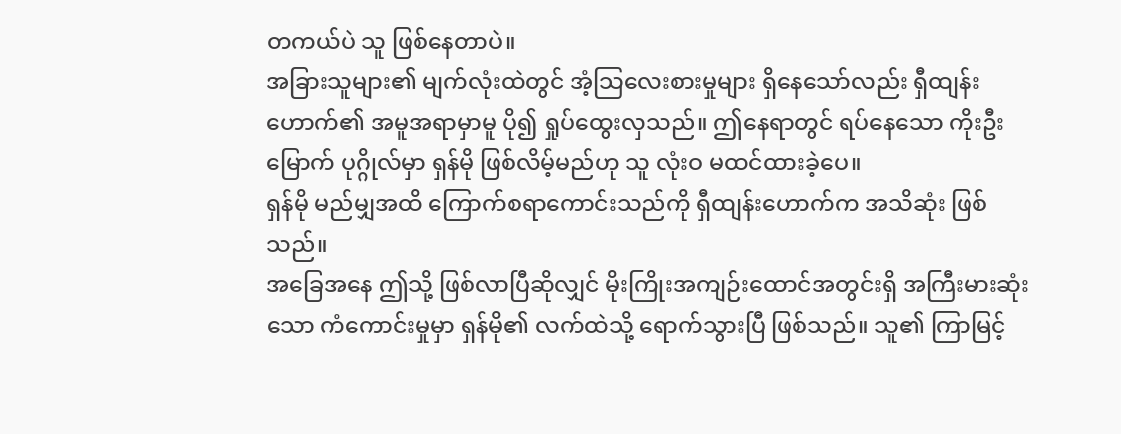တကယ်ပဲ သူ ဖြစ်နေတာပဲ။
အခြားသူများ၏ မျက်လုံးထဲတွင် အံ့သြလေးစားမှုများ ရှိနေသော်လည်း ရှီထျန်းဟောက်၏ အမူအရာမှာမူ ပို၍ ရှုပ်ထွေးလှသည်။ ဤနေရာတွင် ရပ်နေသော ကိုးဦးမြောက် ပုဂ္ဂိုလ်မှာ ရှန်မို ဖြစ်လိမ့်မည်ဟု သူ လုံးဝ မထင်ထားခဲ့ပေ။
ရှန်မို မည်မျှအထိ ကြောက်စရာကောင်းသည်ကို ရှီထျန်းဟောက်က အသိဆုံး ဖြစ်သည်။
အခြေအနေ ဤသို့ ဖြစ်လာပြီဆိုလျှင် မိုးကြိုးအကျဉ်းထောင်အတွင်းရှိ အကြီးမားဆုံးသော ကံကောင်းမှုမှာ ရှန်မို၏ လက်ထဲသို့ ရောက်သွားပြီ ဖြစ်သည်။ သူ၏ ကြာမြင့်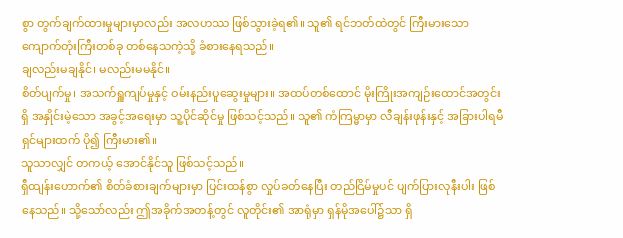စွာ တွက်ချက်ထားမှုများမှာလည်း အလဟဿ ဖြစ်သွားခဲ့ရ၏။ သူ၏ ရင်ဘတ်ထဲတွင် ကြီးမားသော ကျောက်တုံးကြီးတစ်ခု တစ်နေသကဲ့သို့ ခံစားနေရသည်။
ချလည်းမချနိုင်၊ မလည်းမမနိုင်။
စိတ်ပျက်မှု၊ အသက်ရှူကျပ်မှုနှင့် ဝမ်းနည်းပူဆွေးမှုများ။ အထပ်တစ်ထောင် မိုးကြိုးအကျဉ်းထောင်အတွင်းရှိ အနှိုင်းမဲ့သော အခွင့်အရေးမှာ သူ့ပိုင်ဆိုင်မှု ဖြစ်သင့်သည်။ သူ၏ ကံကြမ္မာမှာ လီချန်းဖုန်းနှင့် အခြားပါရမီရှင်များထက် ပို၍ ကြီးမား၏။
သူသာလျှင် တကယ့် အောင်နိုင်သူ ဖြစ်သင့်သည်။
ရှီထျန်းဟောက်၏ စိတ်ခံစားချက်များမှာ ပြင်းထန်စွာ လှုပ်ခတ်နေပြီး တည်ငြိမ်မှုပင် ပျက်ပြားလုနီးပါး ဖြစ်နေသည်။ သို့သော်လည်း ဤအခိုက်အတန့်တွင် လူတိုင်း၏ အာရုံမှာ ရှန်မိုအပေါ်၌သာ ရှိ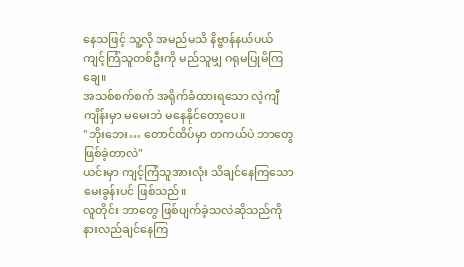နေသဖြင့် သူ့လို အမည်မသိ နိဗ္ဗာန်နယ်ပယ် ကျင့်ကြံသူတစ်ဦးကို မည်သူမျှ ဂရုမပြုမိကြချေ။
အသစ်စက်စက် အရိုက်ခံထားရသော လဲ့ကျီကျိန်းမှာ မမေးဘဲ မနေနိုင်တော့ပေ။
"ဘိုးဘေး… တောင်ထိပ်မှာ တကယ်ပဲ ဘာတွေ ဖြစ်ခဲ့တာလဲ"
ယင်းမှာ ကျင့်ကြံသူအားလုံး သိချင်နေကြသော မေးခွန်းပင် ဖြစ်သည်။
လူတိုင်း ဘာတွေ ဖြစ်ပျက်ခဲ့သလဲဆိုသည်ကို နားလည်ချင်နေကြ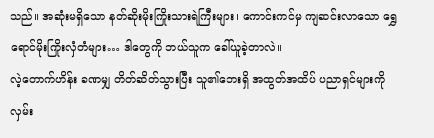သည်။ အဆုံးမရှိသော နတ်ဆိုးမိုးကြိုးသားရဲကြီးများ၊ ကောင်းကင်မှ ကျဆင်းလာသော ရွှေရောင်မိုးကြိုးလှံတံများ… ဒါတွေကို ဘယ်သူက ခေါ်ယူခဲ့တာလဲ။
လဲ့တောက်ဟိန်း ခဏမျှ တိတ်ဆိတ်သွားပြီး သူ၏ဘေးရှိ အထွတ်အထိပ် ပညာရှင်များကို လှမ်း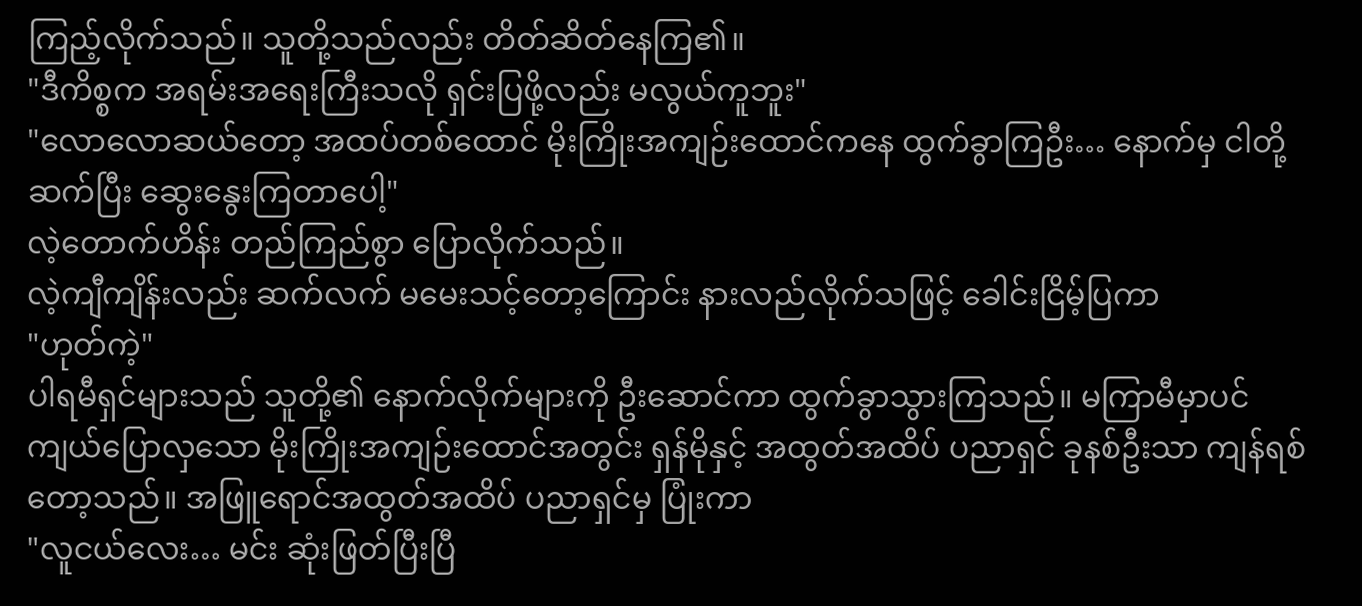ကြည့်လိုက်သည်။ သူတို့သည်လည်း တိတ်ဆိတ်နေကြ၏။
"ဒီကိစ္စက အရမ်းအရေးကြီးသလို ရှင်းပြဖို့လည်း မလွယ်ကူဘူး"
"လောလောဆယ်တော့ အထပ်တစ်ထောင် မိုးကြိုးအကျဉ်းထောင်ကနေ ထွက်ခွာကြဦး… နောက်မှ ငါတို့ ဆက်ပြီး ဆွေးနွေးကြတာပေါ့"
လဲ့တောက်ဟိန်း တည်ကြည်စွာ ပြောလိုက်သည်။
လဲ့ကျီကျိန်းလည်း ဆက်လက် မမေးသင့်တော့ကြောင်း နားလည်လိုက်သဖြင့် ခေါင်းငြိမ့်ပြကာ
"ဟုတ်ကဲ့"
ပါရမီရှင်များသည် သူတို့၏ နောက်လိုက်များကို ဦးဆောင်ကာ ထွက်ခွာသွားကြသည်။ မကြာမီမှာပင် ကျယ်ပြောလှသော မိုးကြိုးအကျဉ်းထောင်အတွင်း ရှန်မိုနှင့် အထွတ်အထိပ် ပညာရှင် ခုနစ်ဦးသာ ကျန်ရစ်တော့သည်။ အဖြူရောင်အထွတ်အထိပ် ပညာရှင်မှ ပြုံးကာ
"လူငယ်လေး… မင်း ဆုံးဖြတ်ပြီးပြီ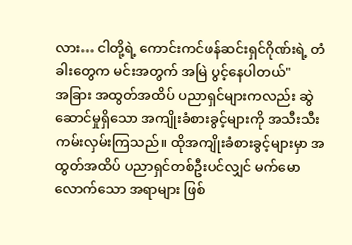လား… ငါတို့ရဲ့ ကောင်းကင်ဖန်ဆင်းရှင်ဂိုဏ်းရဲ့ တံခါးတွေက မင်းအတွက် အမြဲ ပွင့်နေပါတယ်"
အခြား အထွတ်အထိပ် ပညာရှင်များကလည်း ဆွဲဆောင်မှုရှိသော အကျိုးခံစားခွင့်များကို အသီးသီး ကမ်းလှမ်းကြသည်။ ထိုအကျိုးခံစားခွင့်များမှာ အထွတ်အထိပ် ပညာရှင်တစ်ဦးပင်လျှင် မက်မောလောက်သော အရာများ ဖြစ်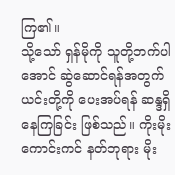ကြ၏။
သို့သော် ရှန်မိုကို သူတို့ဘက်ပါအောင် ဆွဲဆောင်ရန်အတွက် ယင်းတို့ကို ပေးအပ်ရန် ဆန္ဒရှိနေကြခြင်း ဖြစ်သည်။ ကိုးမိုးကောင်းကင် နတ်ဘုရား မိုး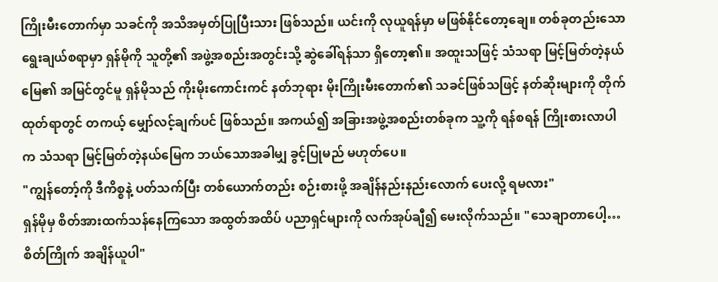ကြိုးမီးတောက်မှာ သခင်ကို အသိအမှတ်ပြုပြီးသား ဖြစ်သည်။ ယင်းကို လုယူရန်မှာ မဖြစ်နိုင်တော့ချေ။ တစ်ခုတည်းသော ရွေးချယ်စရာမှာ ရှန်မိုကို သူတို့၏ အဖွဲ့အစည်းအတွင်းသို့ ဆွဲခေါ်ရန်သာ ရှိတော့၏။ အထူးသဖြင့် သံသရာ မြင့်မြတ်တဲ့နယ်မြေ၏ အမြင်တွင်မူ ရှန်မိုသည် ကိုးမိုးကောင်းကင် နတ်ဘုရား မိုးကြိုးမီးတောက်၏ သခင်ဖြစ်သဖြင့် နတ်ဆိုးများကို တိုက်ထုတ်ရာတွင် တကယ့် မျှော်လင့်ချက်ပင် ဖြစ်သည်။ အကယ်၍ အခြားအဖွဲ့အစည်းတစ်ခုက သူ့ကို ရန်စရန် ကြိုးစားလာပါက သံသရာ မြင့်မြတ်တဲ့နယ်မြေက ဘယ်သောအခါမျှ ခွင့်ပြုမည် မဟုတ်ပေ။
"ကျွန်တော့်ကို ဒီကိစ္စနဲ့ ပတ်သက်ပြီး တစ်ယောက်တည်း စဉ်းစားဖို့ အချိန်နည်းနည်းလောက် ပေးလို့ ရမလား"
ရှန်မိုမှ စိတ်အားထက်သန်နေကြသော အထွတ်အထိပ် ပညာရှင်များကို လက်အုပ်ချီ၍ မေးလိုက်သည်။ "သေချာတာပေါ့… စိတ်ကြိုက် အချိန်ယူပါ"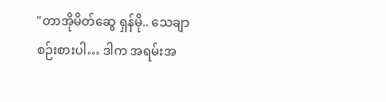"တာအိုမိတ်ဆွေ ရှန်မို.. သေချာ စဉ်းစားပါ… ဒါက အရမ်းအ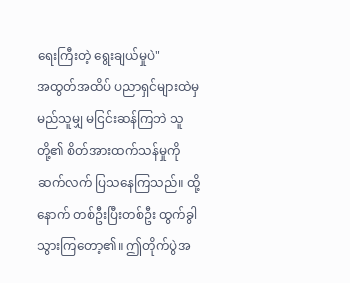ရေးကြီးတဲ့ ရွေးချယ်မှုပဲ"
အထွတ်အထိပ် ပညာရှင်များထဲမှ မည်သူမျှ မငြင်းဆန်ကြဘဲ သူတို့၏ စိတ်အားထက်သန်မှုကို ဆက်လက် ပြသနေကြသည်။ ထို့နောက် တစ်ဦးပြီးတစ်ဦး ထွက်ခွါသွားကြတော့၏။ ဤတိုက်ပွဲအ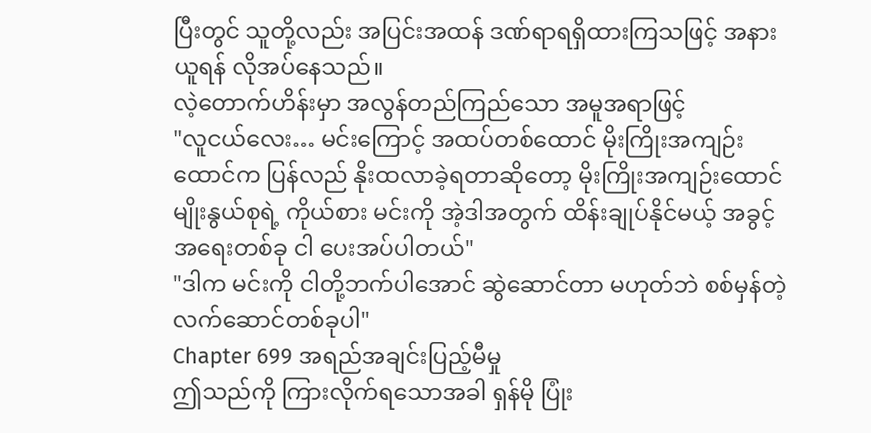ပြီးတွင် သူတို့လည်း အပြင်းအထန် ဒဏ်ရာရရှိထားကြသဖြင့် အနားယူရန် လိုအပ်နေသည်။
လဲ့တောက်ဟိန်းမှာ အလွန်တည်ကြည်သော အမူအရာဖြင့်
"လူငယ်လေး… မင်းကြောင့် အထပ်တစ်ထောင် မိုးကြိုးအကျဉ်းထောင်က ပြန်လည် နိုးထလာခဲ့ရတာဆိုတော့ မိုးကြိုးအကျဉ်းထောင်မျိုးနွယ်စုရဲ့ ကိုယ်စား မင်းကို အဲ့ဒါအတွက် ထိန်းချုပ်နိုင်မယ့် အခွင့်အရေးတစ်ခု ငါ ပေးအပ်ပါတယ်"
"ဒါက မင်းကို ငါတို့ဘက်ပါအောင် ဆွဲဆောင်တာ မဟုတ်ဘဲ စစ်မှန်တဲ့ လက်ဆောင်တစ်ခုပါ"
Chapter 699 အရည်အချင်းပြည့်မီမှု
ဤသည်ကို ကြားလိုက်ရသောအခါ ရှန်မို ပြုံး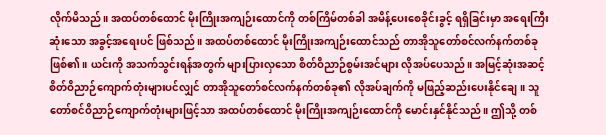လိုက်မိသည်။ အထပ်တစ်ထောင် မိုးကြိုးအကျဉ်းထောင်ကို တစ်ကြိမ်တစ်ခါ အမိန့်ပေးစေခိုင်းခွင့် ရရှိခြင်းမှာ အရေးကြီးဆုံးသော အခွင့်အရေးပင် ဖြစ်သည်။ အထပ်တစ်ထောင် မိုးကြိုးအကျဉ်းထောင်သည် တာအိုသူတော်စင်လက်နက်တစ်ခု ဖြစ်၏။ ယင်းကို အသက်သွင်းရန်အတွက် များပြားလှသော စိတ်ဝိညာဉ်စွမ်းအင်များ လိုအပ်ပေသည်။ အမြင့်ဆုံးအဆင့် စိတ်ဝိညာဉ်ကျောက်တုံးများပင်လျှင် တာအိုသူတော်စင်လက်နက်တစ်ခု၏ လိုအပ်ချက်ကို မဖြည့်ဆည်းပေးနိုင်ချေ။ သူတော်စင်ဝိညာဉ်ကျောက်တုံးများဖြင့်သာ အထပ်တစ်ထောင် မိုးကြိုးအကျဉ်းထောင်ကို မောင်းနှင်နိုင်သည်။ ဤသို့ တစ်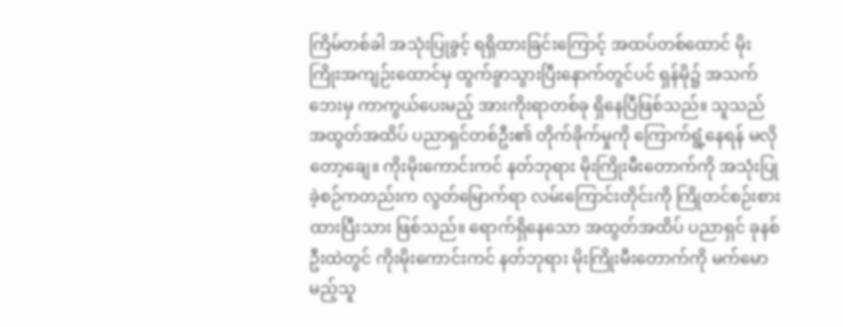ကြိမ်တစ်ခါ အသုံးပြုခွင့် ရရှိထားခြင်းကြောင့် အထပ်တစ်ထောင် မိုးကြိုးအကျဉ်းထောင်မှ ထွက်ခွာသွားပြီးနောက်တွင်ပင် ရှန်မို၌ အသက်ဘေးမှ ကာကွယ်ပေးမည့် အားကိုးရာတစ်ခု ရှိနေပြီဖြစ်သည်။ သူသည် အထွတ်အထိပ် ပညာရှင်တစ်ဦး၏ တိုက်ခိုက်မှုကို ကြောက်ရွံ့နေရန် မလိုတော့ချေ။ ကိုးမိုးကောင်းကင် နတ်ဘုရား မိုးကြိုးမီးတောက်ကို အသုံးပြုခဲ့စဉ်ကတည်းက လွတ်မြောက်ရာ လမ်းကြောင်းတိုင်းကို ကြိုတင်စဉ်းစားထားပြီးသား ဖြစ်သည်။ ရောက်ရှိနေသော အထွတ်အထိပ် ပညာရှင် ခုနစ်ဦးထဲတွင် ကိုးမိုးကောင်းကင် နတ်ဘုရား မိုးကြိုးမီးတောက်ကို မက်မောမည့်သူ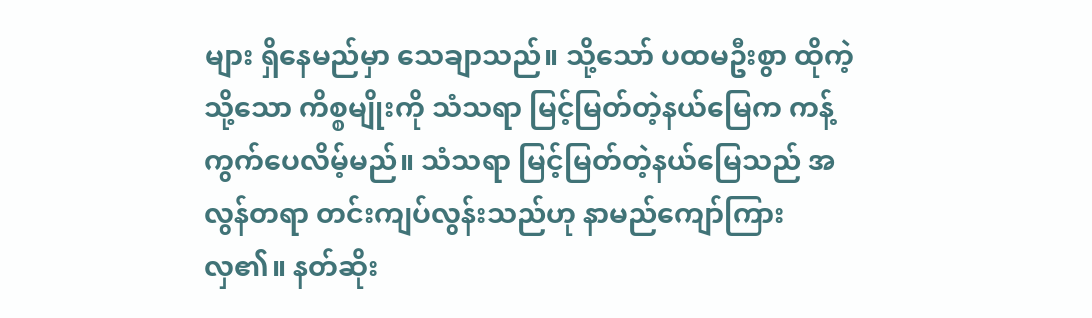များ ရှိနေမည်မှာ သေချာသည်။ သို့သော် ပထမဦးစွာ ထိုကဲ့သို့သော ကိစ္စမျိုးကို သံသရာ မြင့်မြတ်တဲ့နယ်မြေက ကန့်ကွက်ပေလိမ့်မည်။ သံသရာ မြင့်မြတ်တဲ့နယ်မြေသည် အလွန်တရာ တင်းကျပ်လွန်းသည်ဟု နာမည်ကျော်ကြားလှ၏။ နတ်ဆိုး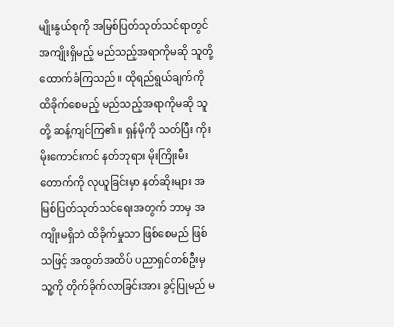မျိုးနွယ်စုကို အမြစ်ပြတ်သုတ်သင်ရာတွင် အကျိုးရှိမည့် မည်သည့်အရာကိုမဆို သူတို့ ထောက်ခံကြသည်။ ထိုရည်ရွယ်ချက်ကို ထိခိုက်စေမည့် မည်သည့်အရာကိုမဆို သူတို့ ဆန့်ကျင်ကြ၏။ ရှန်မိုကို သတ်ပြီး ကိုးမိုးကောင်းကင် နတ်ဘုရား မိုးကြိုးမီးတောက်ကို လုယူခြင်းမှာ နတ်ဆိုးများ အမြစ်ပြတ်သုတ်သင်ရေးအတွက် ဘာမှ အကျိုးမရှိဘဲ ထိခိုက်မှုသာ ဖြစ်စေမည် ဖြစ်သဖြင့် အထွတ်အထိပ် ပညာရှင်တစ်ဦးမှ သူ့ကို တိုက်ခိုက်လာခြင်းအား ခွင့်ပြုမည် မ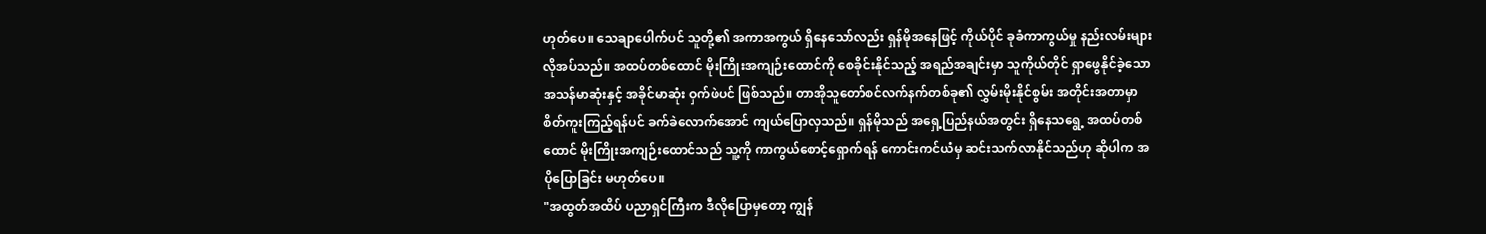ဟုတ်ပေ။ သေချာပေါက်ပင် သူတို့၏ အကာအကွယ် ရှိနေသော်လည်း ရှန်မိုအနေဖြင့် ကိုယ်ပိုင် ခုခံကာကွယ်မှု နည်းလမ်းများ လိုအပ်သည်။ အထပ်တစ်ထောင် မိုးကြိုးအကျဉ်းထောင်ကို စေခိုင်းနိုင်သည့် အရည်အချင်းမှာ သူကိုယ်တိုင် ရှာဖွေနိုင်ခဲ့သော အသန်မာဆုံးနှင့် အခိုင်မာဆုံး ဝှက်ဖဲပင် ဖြစ်သည်။ တာအိုသူတော်စင်လက်နက်တစ်ခု၏ လွှမ်းမိုးနိုင်စွမ်း အတိုင်းအတာမှာ စိတ်ကူးကြည့်ရန်ပင် ခက်ခဲလောက်အောင် ကျယ်ပြောလှသည်။ ရှန်မိုသည် အရှေ့ပြည်နယ်အတွင်း ရှိနေသရွေ့ အထပ်တစ်ထောင် မိုးကြိုးအကျဉ်းထောင်သည် သူ့ကို ကာကွယ်စောင့်ရှောက်ရန် ကောင်းကင်ယံမှ ဆင်းသက်လာနိုင်သည်ဟု ဆိုပါက အပိုပြောခြင်း မဟုတ်ပေ။
"အထွတ်အထိပ် ပညာရှင်ကြီးက ဒီလိုပြောမှတော့ ကျွန်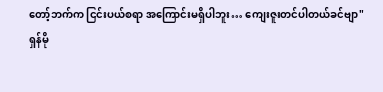တော့်ဘက်က ငြင်းပယ်စရာ အကြောင်းမရှိပါဘူး… ကျေးဇူးတင်ပါတယ်ခင်ဗျာ"
ရှန်မို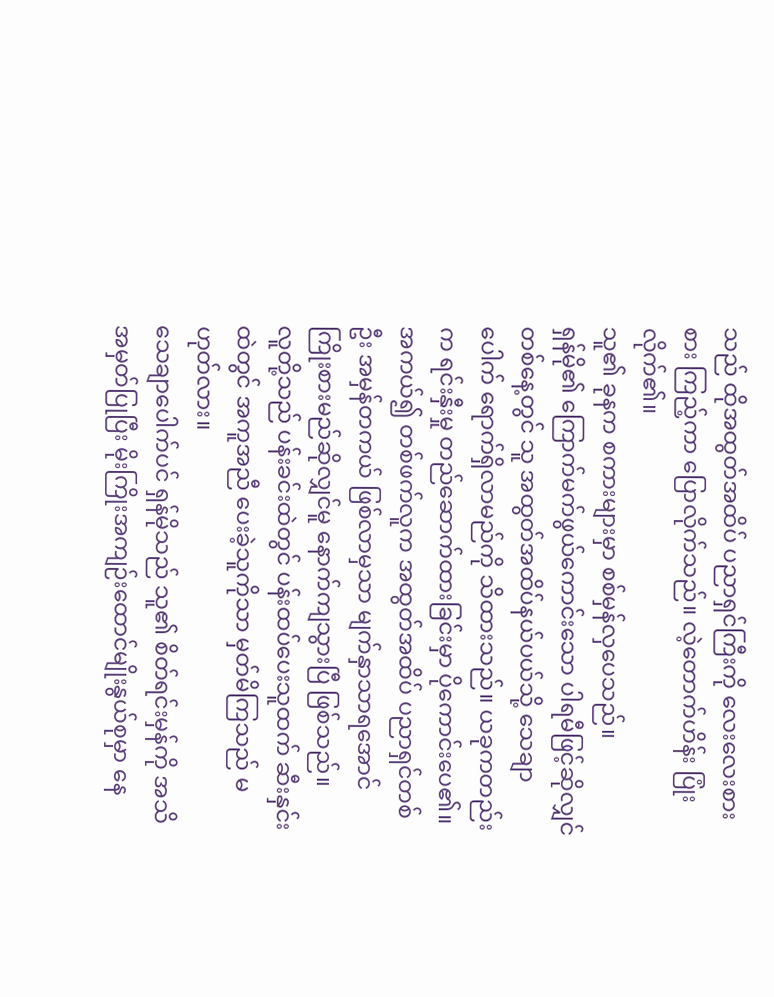သည် ထိုအထွတ်အထိပ် ပညာရှင်ကြီးကို လေးလေးစားစား ကြည့်ကာ ပြောလိုက်သည်။ လဲ့တောက်ဟိန်း ပြုံးလိုက်၏။
သူ၏ ခုနက စကားများမှာ စစ်မှန်လှပေသည်။
ရှန်မို၏ ကြောက်မက်ဖွယ်ကောင်းသော ပါရမီဖြင့်ဆိုလျှင် တစ်နေ့တွင် သူ အထွတ်အထိပ်နယ်ပယ်သို့ သေချာပေါက် ရောက်ရှိလာမည်ကို သိထားသည်။ ယခုကတည်းက ရင်းနှီးမှု တည်ဆောက်ထားခြင်းမှာ ပိုကောင်းပေ၏။ အကယ်၍ တစ်ဖက်လူက အထွတ်အထိပ် ပညာရှင်တစ်ဦး အမှန်တကယ် ဖြစ်လာမှသာ မျက်နှာသာရအောင် ကြိုးစားမည်ဆိုလျှင်မူ နောက်ကျသွားပြီ ဖြစ်သည်။
လူတို့သည် ပန်းခင်းထဲတွင် ပန်းထပ်ပေးသူထက် ဆီးနှင်းထဲတွင် အကူအညီ ပေးခဲ့သူကိုသာ မှတ်မိကြသည် မဟုတ်လား။
သေချာပေါက်ပင် ရှန်မိုသည် သူ၏ စိတ်ရင်းမှန်ကို အသိအမှတ်ပြုပြီး မိုးကြိုးအကျဉ်းထောင်မျိုးနွယ်စုမှာ နေ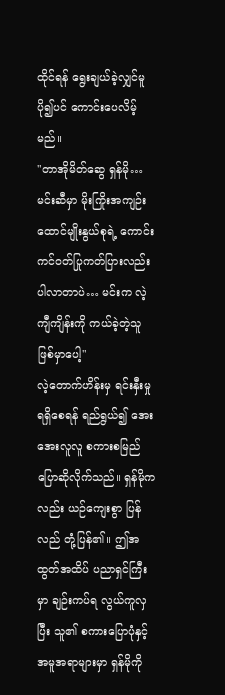ထိုင်ရန် ရွေးချယ်ခဲ့လျှင်မူ ပို၍ပင် ကောင်းပေလိမ့်မည်။
"တာအိုမိတ်ဆွေ ရှန်မို… မင်းဆီမှာ မိုးကြိုးအကျဉ်းထောင်မျိုးနွယ်စုရဲ့ ကောင်းကင်ဝတ်ပြုကတ်ပြားလည်း ပါလာတာပဲ… မင်းက လဲ့ကျီကျိန်းကို ကယ်ခဲ့တဲ့သူ ဖြစ်မှာပေါ့"
လဲ့တောက်ဟိန်းမှ ရင်းနှီးမှု ရရှိစေရန် ရည်ရွယ်၍ အေးအေးလူလူ စကားစမြည် ပြောဆိုလိုက်သည်။ ရှန်မိုကလည်း ယဉ်ကျေးစွာ ပြန်လည် တုံ့ပြန်၏။ ဤအထွတ်အထိပ် ပညာရှင်ကြီးမှာ ချဉ်းကပ်ရ လွယ်ကူလှပြီး သူ၏ စကားပြောပုံနှင့် အမူအရာများမှာ ရှန်မိုကို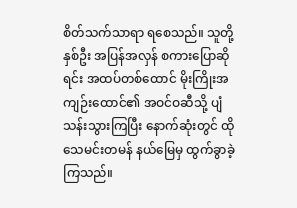စိတ်သက်သာရာ ရစေသည်။ သူတို့နှစ်ဦး အပြန်အလှန် စကားပြောဆိုရင်း အထပ်တစ်ထောင် မိုးကြိုးအကျဉ်းထောင်၏ အဝင်ဝဆီသို့ ပျံသန်းသွားကြပြီး နောက်ဆုံးတွင် ထိုသေမင်းတမန် နယ်မြေမှ ထွက်ခွာခဲ့ကြသည်။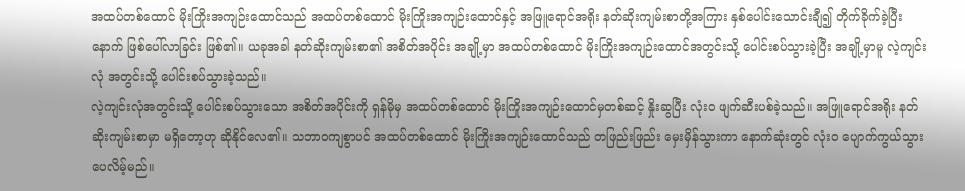အထပ်တစ်ထောင် မိုးကြိုးအကျဉ်းထောင်သည် အထပ်တစ်ထောင် မိုးကြိုးအကျဉ်းထောင်နှင့် အဖြူရောင်အရိုး နတ်ဆိုးကျမ်းစာတို့အကြား နှစ်ပေါင်းသောင်းချီ၍ တိုက်ခိုက်ခဲ့ပြီးနောက် ဖြစ်ပေါ်လာခြင်း ဖြစ်၏။ ယခုအခါ နတ်ဆိုးကျမ်းစာ၏ အစိတ်အပိုင်း အချို့မှာ အထပ်တစ်ထောင် မိုးကြိုးအကျဉ်းထောင်အတွင်းသို့ ပေါင်းစပ်သွားခဲ့ပြီး အချို့မှာမူ လဲ့ကျင်းလုံ အတွင်းသို့ ပေါင်းစပ်သွားခဲ့သည်။
လဲ့ကျင်းလုံအတွင်းသို့ ပေါင်းစပ်သွားသော အစိတ်အပိုင်းကို ရှန်မိုမှ အထပ်တစ်ထောင် မိုးကြိုးအကျဉ်းထောင်မှတစ်ဆင့် နှိုးဆွပြီး လုံးဝ ဖျက်ဆီးပစ်ခဲ့သည်။ အဖြူရောင်အရိုး နတ်ဆိုးကျမ်းစာမှာ မရှိတော့ဟု ဆိုနိုင်လေ၏။ သဘာဝကျစွာပင် အထပ်တစ်ထောင် မိုးကြိုးအကျဉ်းထောင်သည် တဖြည်းဖြည်း မှေးမှိန်သွားကာ နောက်ဆုံးတွင် လုံးဝ ပျောက်ကွယ်သွားပေလိမ့်မည်။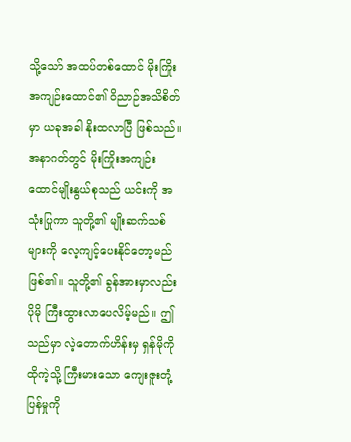သို့သော် အထပ်တစ်ထောင် မိုးကြိုးအကျဉ်းထောင်၏ ဝိညာဉ်အသိစိတ်မှာ ယခုအခါ နိုးထလာပြီ ဖြစ်သည်။ အနာဂတ်တွင် မိုးကြိုးအကျဉ်းထောင်မျိုးနွယ်စုသည် ယင်းကို အသုံးပြုကာ သူတို့၏ မျိုးဆက်သစ်များကို လေ့ကျင့်ပေးနိုင်တော့မည် ဖြစ်၏။ သူတို့၏ ခွန်အားမှာလည်း ပိုမို ကြီးထွားလာပေလိမ့်မည်။ ဤသည်မှာ လဲ့တောက်ဟိန်းမှ ရှန်မိုကို ထိုကဲ့သို့ ကြီးမားသော ကျေးဇူးတုံ့ပြန်မှုကို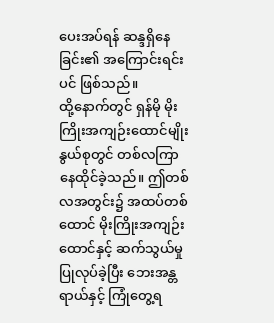ပေးအပ်ရန် ဆန္ဒရှိနေခြင်း၏ အကြောင်းရင်းပင် ဖြစ်သည်။
ထို့နောက်တွင် ရှန်မို မိုးကြိုးအကျဉ်းထောင်မျိုးနွယ်စုတွင် တစ်လကြာ နေထိုင်ခဲ့သည်။ ဤတစ်လအတွင်း၌ အထပ်တစ်ထောင် မိုးကြိုးအကျဉ်းထောင်နှင့် ဆက်သွယ်မှု ပြုလုပ်ခဲ့ပြီး ဘေးအန္တရာယ်နှင့် ကြုံတွေ့ရ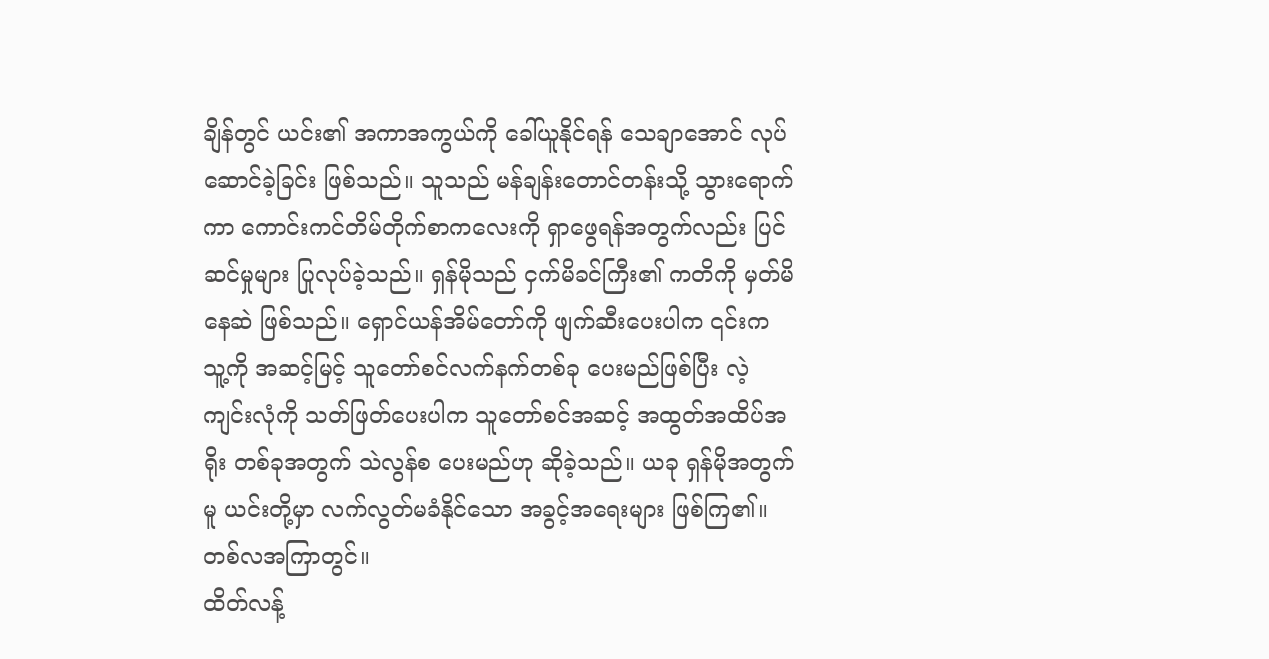ချိန်တွင် ယင်း၏ အကာအကွယ်ကို ခေါ်ယူနိုင်ရန် သေချာအောင် လုပ်ဆောင်ခဲ့ခြင်း ဖြစ်သည်။ သူသည် မန်ချန်းတောင်တန်းသို့ သွားရောက်ကာ ကောင်းကင်တိမ်တိုက်စာကလေးကို ရှာဖွေရန်အတွက်လည်း ပြင်ဆင်မှုများ ပြုလုပ်ခဲ့သည်။ ရှန်မိုသည် ငှက်မိခင်ကြီး၏ ကတိကို မှတ်မိနေဆဲ ဖြစ်သည်။ ရှောင်ယန်အိမ်တော်ကို ဖျက်ဆီးပေးပါက ၎င်းက သူ့ကို အဆင့်မြင့် သူတော်စင်လက်နက်တစ်ခု ပေးမည်ဖြစ်ပြီး လဲ့ကျင်းလုံကို သတ်ဖြတ်ပေးပါက သူတော်စင်အဆင့် အထွတ်အထိပ်အရိုး တစ်ခုအတွက် သဲလွန်စ ပေးမည်ဟု ဆိုခဲ့သည်။ ယခု ရှန်မိုအတွက်မူ ယင်းတို့မှာ လက်လွတ်မခံနိုင်သော အခွင့်အရေးများ ဖြစ်ကြ၏။
တစ်လအကြာတွင်။
ထိတ်လန့်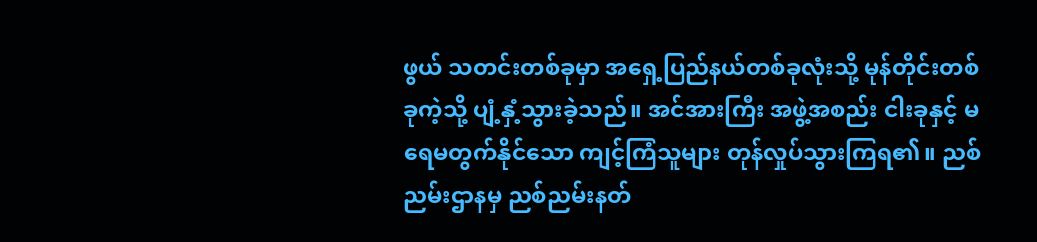ဖွယ် သတင်းတစ်ခုမှာ အရှေ့ပြည်နယ်တစ်ခုလုံးသို့ မုန်တိုင်းတစ်ခုကဲ့သို့ ပျံ့နှံ့သွားခဲ့သည်။ အင်အားကြီး အဖွဲ့အစည်း ငါးခုနှင့် မရေမတွက်နိုင်သော ကျင့်ကြံသူများ တုန်လှုပ်သွားကြရ၏။ ညစ်ညမ်းဌာနမှ ညစ်ညမ်းနတ်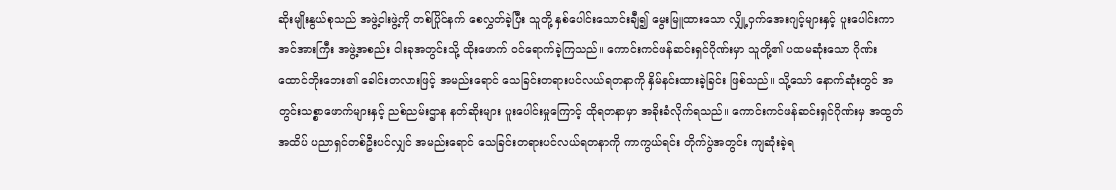ဆိုးမျိုးနွယ်စုသည် အဖွဲ့ငါးဖွဲ့ကို တစ်ပြိုင်နက် စေလွှတ်ခဲ့ပြီး သူတို့ နှစ်ပေါင်းသောင်းချီ၍ မွေးမြူထားသော လျှို့ဝှက်အေးဂျင့်များနှင့် ပူးပေါင်းကာ အင်အားကြီး အဖွဲ့အစည်း ငါးခုအတွင်းသို့ ထိုးဖောက် ဝင်ရောက်ခဲ့ကြသည်။ ကောင်းကင်ဖန်ဆင်းရှင်ဂိုဏ်းမှာ သူတို့၏ ပထမဆုံးသော ဂိုဏ်းထောင်ဘိုးဘေး၏ ခေါင်းတလားဖြင့် အမည်းရောင် သေခြင်းတရားပင်လယ်ရတနာကို နှိမ်နင်းထားခဲ့ခြင်း ဖြစ်သည်။ သို့သော် နောက်ဆုံးတွင် အတွင်းသစ္စာဖောက်များနှင့် ညစ်ညမ်းဌာန နတ်ဆိုးများ ပူးပေါင်းမှုကြောင့် ထိုရတနာမှာ အခိုးခံလိုက်ရသည်။ ကောင်းကင်ဖန်ဆင်းရှင်ဂိုဏ်းမှ အထွတ်အထိပ် ပညာရှင်တစ်ဦးပင်လျှင် အမည်းရောင် သေခြင်းတရားပင်လယ်ရတနာကို ကာကွယ်ရင်း တိုက်ပွဲအတွင်း ကျဆုံးခဲ့ရ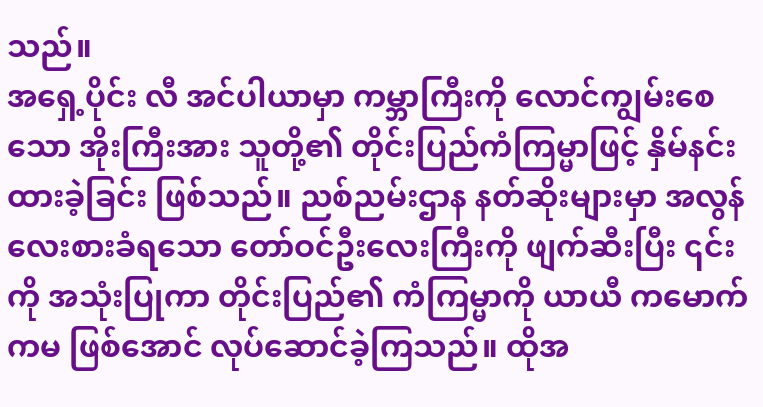သည်။
အရှေ့ပိုင်း လီ အင်ပါယာမှာ ကမ္ဘာကြီးကို လောင်ကျွမ်းစေသော အိုးကြီးအား သူတို့၏ တိုင်းပြည်ကံကြမ္မာဖြင့် နှိမ်နင်းထားခဲ့ခြင်း ဖြစ်သည်။ ညစ်ညမ်းဌာန နတ်ဆိုးများမှာ အလွန်လေးစားခံရသော တော်ဝင်ဦးလေးကြီးကို ဖျက်ဆီးပြီး ၎င်းကို အသုံးပြုကာ တိုင်းပြည်၏ ကံကြမ္မာကို ယာယီ ကမောက်ကမ ဖြစ်အောင် လုပ်ဆောင်ခဲ့ကြသည်။ ထိုအ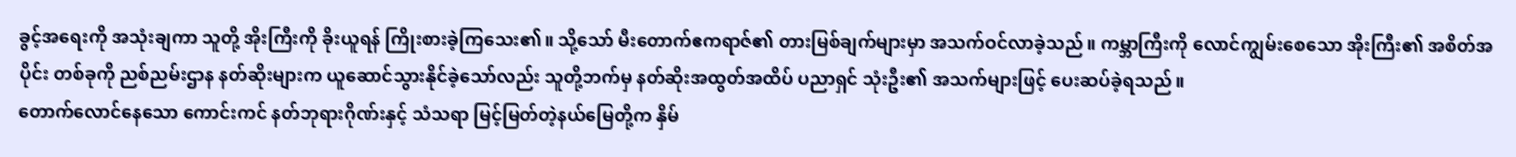ခွင့်အရေးကို အသုံးချကာ သူတို့ အိုးကြီးကို ခိုးယူရန် ကြိုးစားခဲ့ကြသေး၏။ သို့သော် မီးတောက်ဧကရာဇ်၏ တားမြစ်ချက်များမှာ အသက်ဝင်လာခဲ့သည်။ ကမ္ဘာကြီးကို လောင်ကျွမ်းစေသော အိုးကြီး၏ အစိတ်အပိုင်း တစ်ခုကို ညစ်ညမ်းဌာန နတ်ဆိုးများက ယူဆောင်သွားနိုင်ခဲ့သော်လည်း သူတို့ဘက်မှ နတ်ဆိုးအထွတ်အထိပ် ပညာရှင် သုံးဦး၏ အသက်များဖြင့် ပေးဆပ်ခဲ့ရသည်။
တောက်လောင်နေသော ကောင်းကင် နတ်ဘုရားဂိုဏ်းနှင့် သံသရာ မြင့်မြတ်တဲ့နယ်မြေတို့က နှိမ်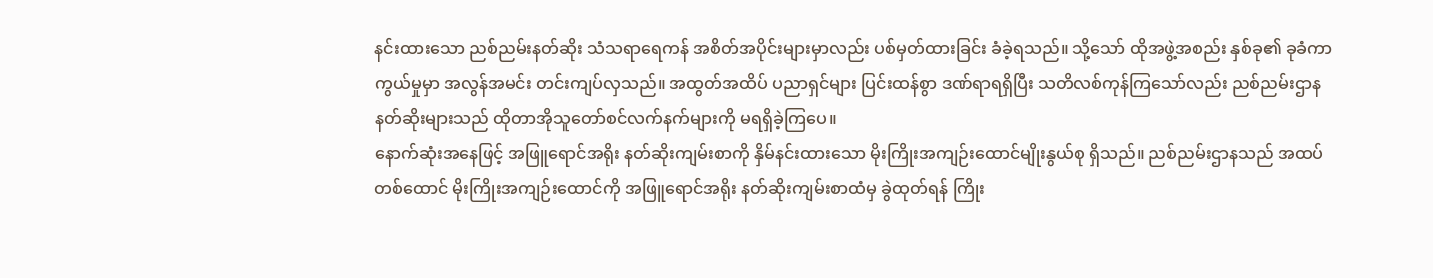နင်းထားသော ညစ်ညမ်းနတ်ဆိုး သံသရာရေကန် အစိတ်အပိုင်းများမှာလည်း ပစ်မှတ်ထားခြင်း ခံခဲ့ရသည်။ သို့သော် ထိုအဖွဲ့အစည်း နှစ်ခု၏ ခုခံကာကွယ်မှုမှာ အလွန်အမင်း တင်းကျပ်လှသည်။ အထွတ်အထိပ် ပညာရှင်များ ပြင်းထန်စွာ ဒဏ်ရာရရှိပြီး သတိလစ်ကုန်ကြသော်လည်း ညစ်ညမ်းဌာန နတ်ဆိုးများသည် ထိုတာအိုသူတော်စင်လက်နက်များကို မရရှိခဲ့ကြပေ။
နောက်ဆုံးအနေဖြင့် အဖြူရောင်အရိုး နတ်ဆိုးကျမ်းစာကို နှိမ်နင်းထားသော မိုးကြိုးအကျဉ်းထောင်မျိုးနွယ်စု ရှိသည်။ ညစ်ညမ်းဌာနသည် အထပ်တစ်ထောင် မိုးကြိုးအကျဉ်းထောင်ကို အဖြူရောင်အရိုး နတ်ဆိုးကျမ်းစာထံမှ ခွဲထုတ်ရန် ကြိုး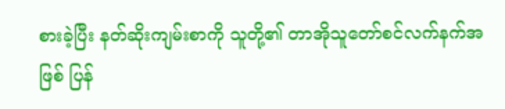စားခဲ့ပြီး နတ်ဆိုးကျမ်းစာကို သူတို့၏ တာအိုသူတော်စင်လက်နက်အဖြစ် ပြန်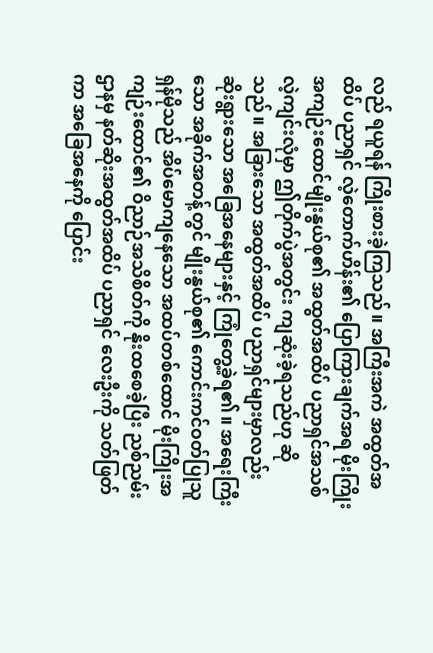လည် ရယူရန် ကြိုးစားခဲ့ကြသည်။ အကြီးအကဲ အထွတ်အထိပ် ပညာရှင် လဲ့တောက်ဟိန်း၏ ပြောကြားချက်အရ မိုးကြိုးအကျဉ်းထောင်မျိုးနွယ်စု၏ အထွတ်အထိပ် ပညာရှင်အသစ် လဲ့ကျင်းလုံမှာ ဤတိုက်ပွဲအတွင်း ကျဆုံးခဲ့ရသည်ဟု ဆိုသည်။ အခြားသော အထွတ်အထိပ် ပညာရှင်များမှာလည်း ဆိုးရွားသော အခြေအနေများနှင့် ကြုံတွေ့ခဲ့ရ၏။ အရေးကြီးသော အခိုက်အတန့်တွင် မျိုးနွယ်စု၏ ကောင်းကင်ဝတ်ပြုသူ ရှန်မိုသည် အိပ်မောကျနေသော အထပ်တစ်ထောင် မိုးကြိုးအကျဉ်းထောင်၏ ဝိညာဉ်အသိစိတ်ကို နိုးထစေခဲ့ပြီး ညစ်ညမ်းဌာနမှ နတ်ဆိုးအထွတ်အထိပ် ပညာရှင် လေးဦးကို သတ်ဖြတ်ကာ အခြေအနေကို ပြောင်း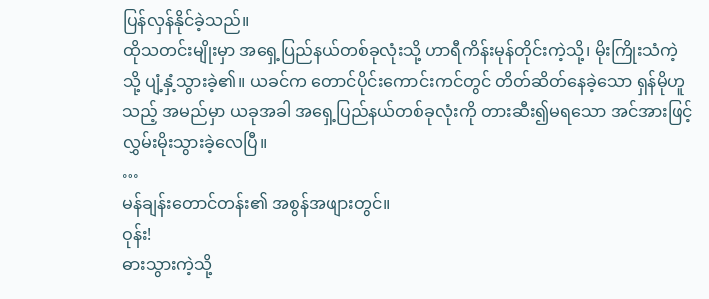ပြန်လှန်နိုင်ခဲ့သည်။
ထိုသတင်းမျိုးမှာ အရှေ့ပြည်နယ်တစ်ခုလုံးသို့ ဟာရီကိန်းမုန်တိုင်းကဲ့သို့၊ မိုးကြိုးသံကဲ့သို့ ပျံ့နှံ့သွားခဲ့၏။ ယခင်က တောင်ပိုင်းကောင်းကင်တွင် တိတ်ဆိတ်နေခဲ့သော ရှန်မိုဟူသည့် အမည်မှာ ယခုအခါ အရှေ့ပြည်နယ်တစ်ခုလုံးကို တားဆီး၍မရသော အင်အားဖြင့် လွှမ်းမိုးသွားခဲ့လေပြီ။
…
မန်ချန်းတောင်တန်း၏ အစွန်အဖျားတွင်။
ဝုန်း!
ဓားသွားကဲ့သို့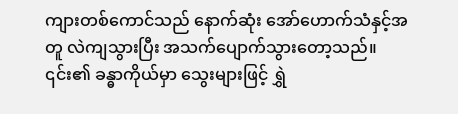ကျားတစ်ကောင်သည် နောက်ဆုံး အော်ဟောက်သံနှင့်အတူ လဲကျသွားပြီး အသက်ပျောက်သွားတော့သည်။
၎င်း၏ ခန္ဓာကိုယ်မှာ သွေးများဖြင့် ရွှဲ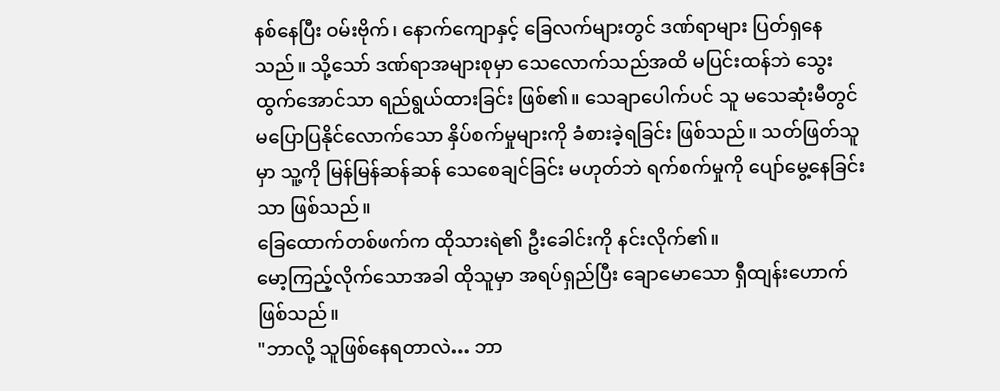နစ်နေပြီး ဝမ်းဗိုက်၊ နောက်ကျောနှင့် ခြေလက်များတွင် ဒဏ်ရာများ ပြတ်ရှနေသည်။ သို့သော် ဒဏ်ရာအများစုမှာ သေလောက်သည်အထိ မပြင်းထန်ဘဲ သွေးထွက်အောင်သာ ရည်ရွယ်ထားခြင်း ဖြစ်၏။ သေချာပေါက်ပင် သူ မသေဆုံးမီတွင် မပြောပြနိုင်လောက်သော နှိပ်စက်မှုများကို ခံစားခဲ့ရခြင်း ဖြစ်သည်။ သတ်ဖြတ်သူမှာ သူ့ကို မြန်မြန်ဆန်ဆန် သေစေချင်ခြင်း မဟုတ်ဘဲ ရက်စက်မှုကို ပျော်မွေ့နေခြင်းသာ ဖြစ်သည်။
ခြေထောက်တစ်ဖက်က ထိုသားရဲ၏ ဦးခေါင်းကို နင်းလိုက်၏။
မော့ကြည့်လိုက်သောအခါ ထိုသူမှာ အရပ်ရှည်ပြီး ချောမောသော ရှီထျန်းဟောက် ဖြစ်သည်။
"ဘာလို့ သူဖြစ်နေရတာလဲ… ဘာ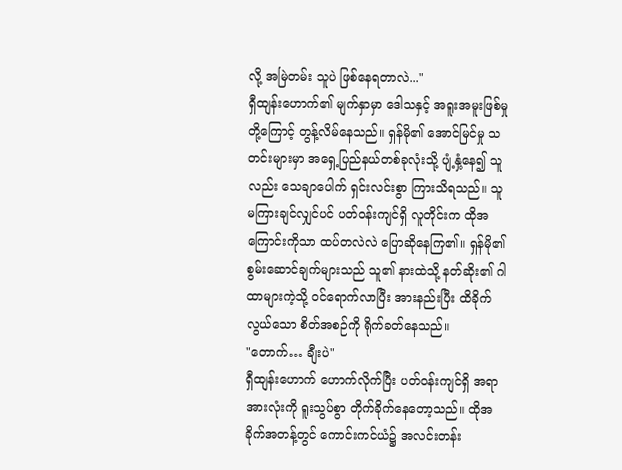လို့ အမြဲတမ်း သူပဲ ဖြစ်နေရတာလဲ..."
ရှီထျန်းဟောက်၏ မျက်နှာမှာ ဒေါသနှင့် အရူးအမူးဖြစ်မှုတို့ကြောင့် တွန့်လိမ်နေသည်။ ရှန်မို၏ အောင်မြင်မှု သတင်းများမှာ အရှေ့ပြည်နယ်တစ်ခုလုံးသို့ ပျံ့နှံ့နေ၍ သူလည်း သေချာပေါက် ရှင်းလင်းစွာ ကြားသိရသည်။ သူ မကြားချင်လျှင်ပင် ပတ်ဝန်းကျင်ရှိ လူတိုင်းက ထိုအကြောင်းကိုသာ ထပ်တလဲလဲ ပြောဆိုနေကြ၏။ ရှန်မို၏ စွမ်းဆောင်ချက်များသည် သူ၏ နားထဲသို့ နတ်ဆိုး၏ ဂါထာများကဲ့သို့ ဝင်ရောက်လာပြီး အားနည်းပြီး ထိခိုက်လွယ်သော စိတ်အစဉ်ကို ရိုက်ခတ်နေသည်။
"တောက်… ချီးပဲ"
ရှီထျန်းဟောက် ဟောက်လိုက်ပြီး ပတ်ဝန်းကျင်ရှိ အရာအားလုံးကို ရူးသွပ်စွာ တိုက်ခိုက်နေတော့သည်။ ထိုအခိုက်အတန့်တွင် ကောင်းကင်ယံ၌ အလင်းတန်း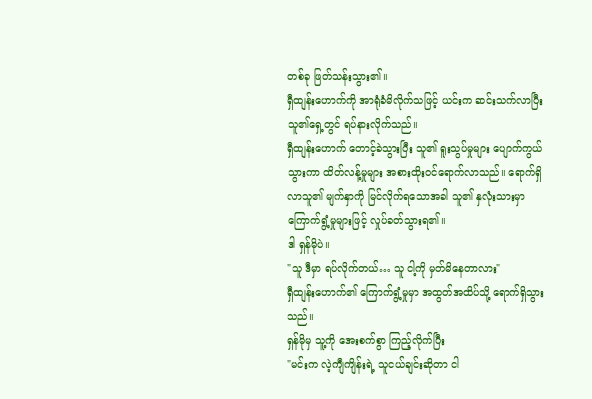တစ်ခု ဖြတ်သန်းသွား၏။
ရှီထျန်းဟောက်ကို အာရုံခံမိလိုက်သဖြင့် ယင်းက ဆင်းသက်လာပြီး သူ၏ရှေ့တွင် ရပ်နားလိုက်သည်။
ရှီထျန်းဟောက် တောင့်ခဲသွားပြီး သူ၏ ရူးသွပ်မှုများ ပျောက်ကွယ်သွားကာ ထိတ်လန့်မှုများ အစားထိုးဝင်ရောက်လာသည်။ ရောက်ရှိလာသူ၏ မျက်နှာကို မြင်လိုက်ရသောအခါ သူ၏ နှလုံးသားမှာ ကြောက်ရွံ့မှုများဖြင့် လှုပ်ခတ်သွားရ၏။
ဒါ ရှန်မိုပဲ။
"သူ ဒီမှာ ရပ်လိုက်တယ်… သူ ငါ့ကို မှတ်မိနေတာလား"
ရှီထျန်းဟောက်၏ ကြောက်ရွံ့မှုမှာ အထွတ်အထိပ်သို့ ရောက်ရှိသွားသည်။
ရှန်မိုမှ သူ့ကို အေးစက်စွာ ကြည့်လိုက်ပြီး
"မင်းက လဲ့ကျီကျိန်းရဲ့ သူငယ်ချင်းဆိုတာ ငါ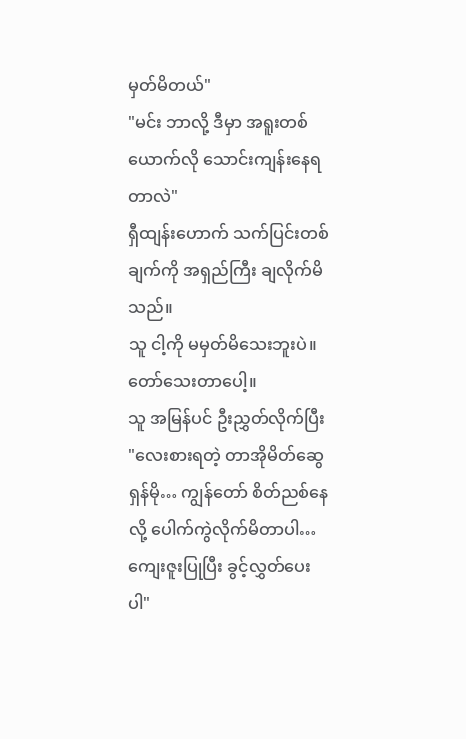မှတ်မိတယ်"
"မင်း ဘာလို့ ဒီမှာ အရူးတစ်ယောက်လို သောင်းကျန်းနေရတာလဲ"
ရှီထျန်းဟောက် သက်ပြင်းတစ်ချက်ကို အရှည်ကြီး ချလိုက်မိသည်။
သူ ငါ့ကို မမှတ်မိသေးဘူးပဲ။
တော်သေးတာပေါ့။
သူ အမြန်ပင် ဦးညွှတ်လိုက်ပြီး
"လေးစားရတဲ့ တာအိုမိတ်ဆွေ ရှန်မို… ကျွန်တော် စိတ်ညစ်နေလို့ ပေါက်ကွဲလိုက်မိတာပါ… ကျေးဇူးပြုပြီး ခွင့်လွှတ်ပေးပါ"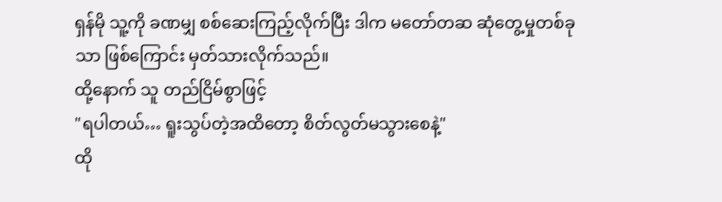ရှန်မို သူ့ကို ခဏမျှ စစ်ဆေးကြည့်လိုက်ပြီး ဒါက မတော်တဆ ဆုံတွေ့မှုတစ်ခုသာ ဖြစ်ကြောင်း မှတ်သားလိုက်သည်။
ထို့နောက် သူ တည်ငြိမ်စွာဖြင့်
"ရပါတယ်… ရူးသွပ်တဲ့အထိတော့ စိတ်လွတ်မသွားစေနဲ့"
ထို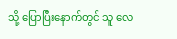သို့ ပြောပြီးနောက်တွင် သူ လေ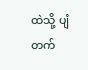ထဲသို့ ပျံတက်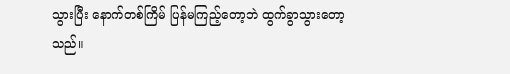သွားပြီး နောက်တစ်ကြိမ် ပြန်မကြည့်တော့ဘဲ ထွက်ခွာသွားတော့သည်။